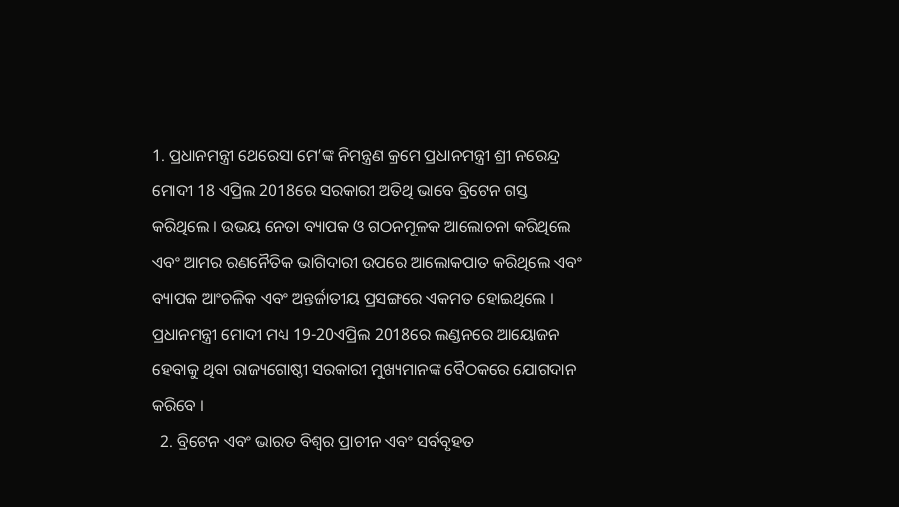1. ପ୍ରଧାନମନ୍ତ୍ରୀ ଥେରେସା ମେ’ଙ୍କ ନିମନ୍ତ୍ରଣ କ୍ରମେ ପ୍ରଧାନମନ୍ତ୍ରୀ ଶ୍ରୀ ନରେନ୍ଦ୍ର ମୋଦୀ 18 ଏପ୍ରିଲ 2018ରେ ସରକାରୀ ଅତିଥି ଭାବେ ବ୍ରିଟେନ ଗସ୍ତ କରିଥିଲେ । ଉଭୟ ନେତା ବ୍ୟାପକ ଓ ଗଠନମୂଳକ ଆଲୋଚନା କରିଥିଲେ ଏବଂ ଆମର ରଣନୈତିକ ଭାଗିଦାରୀ ଉପରେ ଆଲୋକପାତ କରିଥିଲେ ଏବଂ ବ୍ୟାପକ ଆଂଚଳିକ ଏବଂ ଅନ୍ତର୍ଜାତୀୟ ପ୍ରସଙ୍ଗରେ ଏକମତ ହୋଇଥିଲେ । ପ୍ରଧାନମନ୍ତ୍ରୀ ମୋଦୀ ମଧ୍ୟ 19-20ଏପ୍ରିଲ 2018ରେ ଲଣ୍ଡନରେ ଆୟୋଜନ ହେବାକୁ ଥିବା ରାଜ୍ୟଗୋଷ୍ଠୀ ସରକାରୀ ମୁଖ୍ୟମାନଙ୍କ ବୈଠକରେ ଯୋଗଦାନ କରିବେ ।
  2. ବ୍ରିଟେନ ଏବଂ ଭାରତ ବିଶ୍ୱର ପ୍ରାଚୀନ ଏବଂ ସର୍ବବୃହତ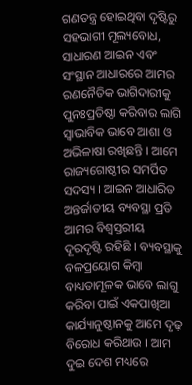ଗଣତନ୍ତ୍ର ହୋଇଥିବା ଦୃଷ୍ଟିରୁ ସହଭାଗୀ ମୂଲ୍ୟବୋଧ, ସାଧାରଣ ଆଇନ ଏବଂ ସଂସ୍ଥାନ ଆଧାରରେ ଆମର ରଣନୈତିକ ଭାଗିଦାରୀକୁ ପୁନଃପ୍ରତିଷ୍ଠା କରିବାର ଲାଗି ସ୍ୱାଭାବିକ ଭାବେ ଆଶା ଓ ଅଭିଳାଷା ରଖିଛନ୍ତି । ଆମେ ରାଜ୍ୟଗୋଷ୍ଠୀର ସମର୍ପିତ ସଦସ୍ୟ । ଆଇନ ଆଧାରିତ ଅନ୍ତର୍ଜାତୀୟ ବ୍ୟବସ୍ଥା ପ୍ରତି ଆମର ବିଶ୍ୱସ୍ତରୀୟ ଦୂରଦୃଷ୍ଟି ରହିଛି । ବ୍ୟବସ୍ଥାକୁ ବଳପ୍ରୟୋଗ କିମ୍ବା ବାଧ୍ୟତାମୂଳକ ଭାବେ ଲାଗୁ କରିବା ପାଇଁ ଏକପାଖିଆ କାର୍ଯ୍ୟାନୁଷ୍ଠାନକୁ ଆମେ ଦୃଢ଼ ବିରୋଧ କରିଥାଉ । ଆମ ଦୁଇ ଦେଶ ମଧ୍ୟରେ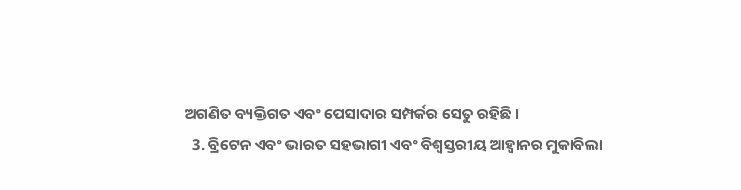ଅଗଣିତ ବ୍ୟକ୍ତିଗତ ଏବଂ ପେସାଦାର ସମ୍ପର୍କର ସେତୁ ରହିଛି ।
  3. ବ୍ରିଟେନ ଏବଂ ଭାରତ ସହଭାଗୀ ଏବଂ ବିଶ୍ୱସ୍ତରୀୟ ଆହ୍ୱାନର ମୁକାବିଲା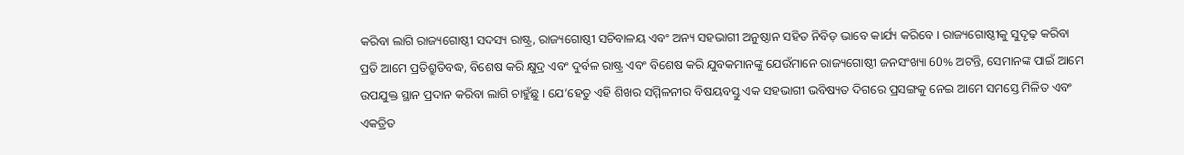କରିବା ଲାଗି ରାଜ୍ୟଗୋଷ୍ଠୀ ସଦସ୍ୟ ରାଷ୍ଟ୍ର, ରାଜ୍ୟଗୋଷ୍ଠୀ ସଚିବାଳୟ ଏବଂ ଅନ୍ୟ ସହଭାଗୀ ଅନୁଷ୍ଠାନ ସହିତ ନିବିଡ଼ ଭାବେ କାର୍ଯ୍ୟ କରିବେ । ରାଜ୍ୟଗୋଷ୍ଠୀକୁ ସୁଦୃଢ଼ କରିବା ପ୍ରତି ଆମେ ପ୍ରତିଶ୍ରୁତିବଦ୍ଧ, ବିଶେଷ କରି କ୍ଷୁଦ୍ର ଏବଂ ଦୁର୍ବଳ ରାଷ୍ଟ୍ର ଏବଂ ବିଶେଷ କରି ଯୁବକମାନଙ୍କୁ ଯେଉଁମାନେ ରାଜ୍ୟଗୋଷ୍ଠୀ ଜନସଂଖ୍ୟା 60% ଅଟନ୍ତି, ସେମାନଙ୍କ ପାଇଁ ଆମେ ଉପଯୁକ୍ତ ସ୍ଥାନ ପ୍ରଦାନ କରିବା ଲାଗି ଚାହୁଁଛୁ । ଯେ’ହେତୁ ଏହି ଶିଖର ସମ୍ମିଳନୀର ବିଷୟବସ୍ତୁ ଏକ ସହଭାଗୀ ଭବିଷ୍ୟତ ଦିଗରେ ପ୍ରସଙ୍ଗକୁ ନେଇ ଆମେ ସମସ୍ତେ ମିଳିତ ଏବଂ ଏକତ୍ରିତ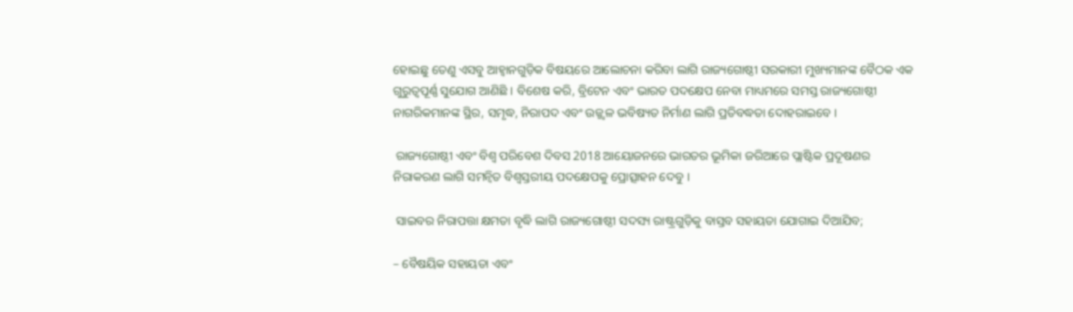ହୋଇଛୁ ତେଣୁ ଏସବୁ ଆହ୍ୱାନଗୁଡ଼ିକ ବିଷୟରେ ଆଲୋଚନା କରିବା ଲାଗି ରାଜ୍ୟଗୋଷ୍ଠୀ ସରକାରୀ ମୁଖ୍ୟମାନଙ୍କ ବୈଠକ ଏକ ଗୁରୁତ୍ୱପୂର୍ଣ୍ଣ ସୁଯୋଗ ଆଣିଛି । ବିଶେଷ କରି, ବ୍ରିଟେନ ଏବଂ ଭାରତ ପଦକ୍ଷେପ ନେବା ମାଧ୍ୟମରେ ସମସ୍ତ ରାଜ୍ୟଗୋଷ୍ଠୀ ନାଗରିକମାନଙ୍କ ସ୍ଥିର, ସମୃଦ୍ଧ, ନିରାପଦ ଏବଂ ଉଜ୍ଜ୍ୱଳ ଭବିଷ୍ୟତ ନିର୍ମାଣ ଲାଗି ପ୍ରତିବଦ୍ଧତା ଦୋହରାଇବେ ।

 ରାଜ୍ୟଗୋଷ୍ଠୀ ଏବଂ ବିଶ୍ୱ ପରିବେଶ ଦିବସ 2018 ଆୟୋଜନରେ ଭାରତର ଭୂମିକା ଜରିଆରେ ପ୍ଲାଷ୍ଟିକ ପ୍ରଦୂଷଣର ନିରାକରଣ ଲାଗି ସମନ୍ୱିତ ବିଶ୍ୱସ୍ତରୀୟ ପଦକ୍ଷେପକୁ ପ୍ରୋତ୍ସାହନ ଦେବୁ ।

 ସାଇବର ନିରାପତ୍ତା କ୍ଷମତା ବୃଦ୍ଧି ଲାଗି ରାଜ୍ୟଗୋଷ୍ଠୀ ସଦସ୍ୟ ରାଷ୍ଟ୍ରଗୁଡ଼ିକୁ ବାସ୍ତବ ସହାୟତା ଯୋଗାଇ ଦିଆଯିବ;

– ବୈଷୟିକ ସହାୟତା ଏବଂ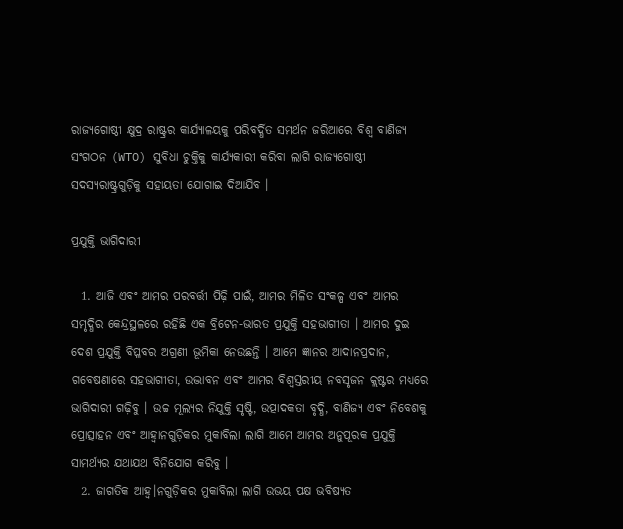ରାଜ୍ୟଗୋଷ୍ଠୀ କ୍ଷୁଦ୍ର ରାଷ୍ଟ୍ରର କାର୍ଯ୍ୟାଳୟକୁ ପରିବର୍ଦ୍ଧିତ ସମର୍ଥନ ଜରିଆରେ ବିଶ୍ୱ ବାଣିଜ୍ୟ ସଂଗଠନ (WTO) ସୁବିଧା ଚୁକ୍ତିକୁ କାର୍ଯ୍ୟକାରୀ କରିବା ଲାଗି ରାଜ୍ୟଗୋଷ୍ଠୀ ସଦସ୍ୟରାଷ୍ଟ୍ରଗୁଡ଼ିକୁ ସହାୟତା ଯୋଗାଇ ଦିଆଯିବ ।

ପ୍ରଯୁକ୍ତି ଭାଗିଦାରୀ

  1. ଆଜି ଏବଂ ଆମର ପରବର୍ତ୍ତୀ ପିଢ଼ି ପାଇଁ, ଆମର ମିଳିତ ସଂକଳ୍ପ ଏବଂ ଆମର ସମୃଦ୍ଧିର କେନ୍ଦ୍ରସ୍ଥଳରେ ରହିଛି ଏକ ବ୍ରିଟେନ-ଭାରତ ପ୍ରଯୁକ୍ତି ସହଭାଗୀତା । ଆମର ଦୁଇ ଦେଶ ପ୍ରଯୁକ୍ତି ବିପ୍ଳବର ଅଗ୍ରଣୀ ଭୂମିକା ନେଉଛନ୍ତି । ଆମେ ଜ୍ଞାନର ଆଦାନପ୍ରଦାନ, ଗବେଷଣାରେ ସହଭାଗୀତା, ଉଦ୍ଭାବନ ଏବଂ ଆମର ବିଶ୍ୱସ୍ତରୀୟ ନବସୃଜନ କ୍ଲଷ୍ଟର ମଧ୍ୟରେ ଭାଗିଦାରୀ ଗଢ଼ିବୁ । ଉଚ୍ଚ ମୂଲ୍ୟର ନିଯୁକ୍ତି ସୃଷ୍ଟି, ଉତ୍ପାଦକତା ବୃଦ୍ଧି, ବାଣିଜ୍ୟ ଏବଂ ନିବେଶକୁ ପ୍ରୋତ୍ସାହନ ଏବଂ ଆହ୍ୱାନଗୁଡ଼ିକର ମୁକାବିଲା ଲାଗି ଆମେ ଆମର ଅନୁପୂରକ ପ୍ରଯୁକ୍ତି ସାମର୍ଥ୍ୟର ଯଥାଯଥ ବିନିଯୋଗ କରିବୁ ।
  2. ଜାଗତିକ ଆହ୍ୱ।ନଗୁଡ଼ିକର ମୁକାବିଲା ଲାଗି ଉଭୟ ପକ୍ଷ ଭବିଷ୍ୟତ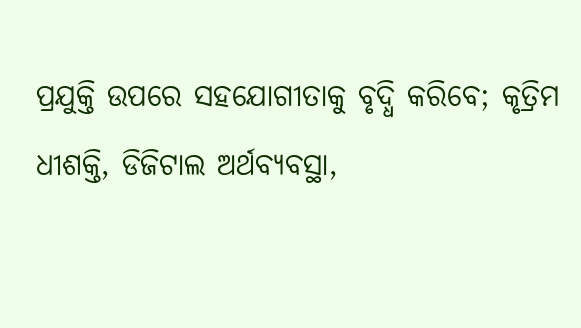ପ୍ରଯୁକ୍ତି ଉପରେ ସହଯୋଗୀତାକୁ ବୃଦ୍ଧି କରିବେ; କୃତ୍ରିମ ଧୀଶକ୍ତି, ଡିଜିଟାଲ ଅର୍ଥବ୍ୟବସ୍ଥା,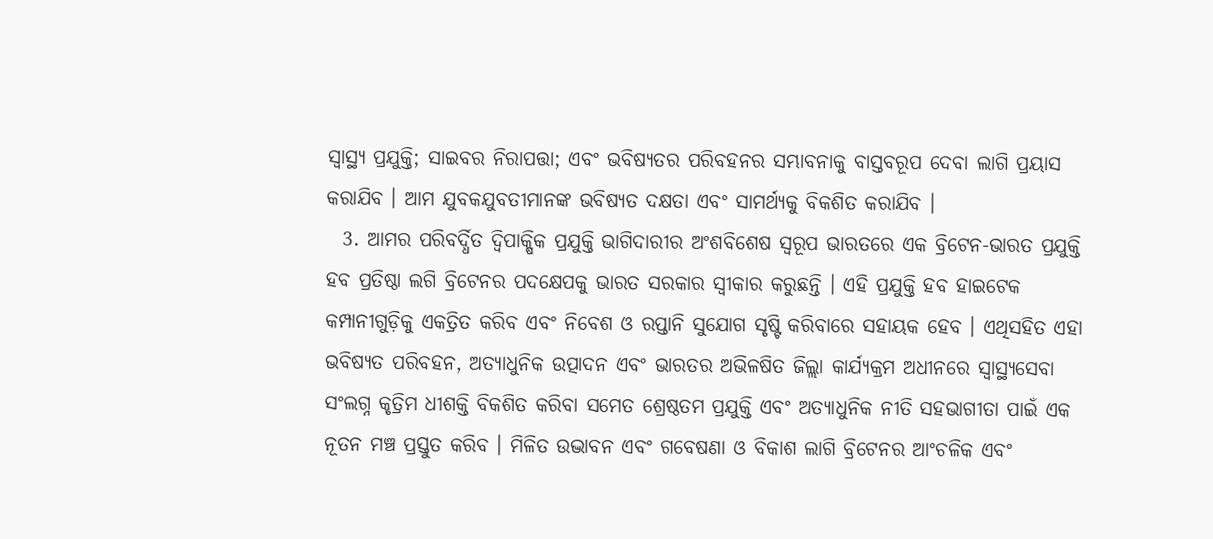ସ୍ୱାସ୍ଥ୍ୟ ପ୍ରଯୁକ୍ତି; ସାଇବର ନିରାପତ୍ତା; ଏବଂ ଭବିଷ୍ୟତର ପରିବହନର ସମ୍ଭାବନାକୁ ବାସ୍ତବରୂପ ଦେବା ଲାଗି ପ୍ରୟାସ କରାଯିବ । ଆମ ଯୁବକଯୁବତୀମାନଙ୍କ ଭବିଷ୍ୟତ ଦକ୍ଷତା ଏବଂ ସାମର୍ଥ୍ୟକୁ ବିକଶିତ କରାଯିବ ।
  3. ଆମର ପରିବର୍ଦ୍ଧିତ ଦ୍ୱିପାକ୍ଷିକ ପ୍ରଯୁକ୍ତି ଭାଗିଦାରୀର ଅଂଶବିଶେଷ ସ୍ୱରୂପ ଭାରତରେ ଏକ ବ୍ରିଟେନ-ଭାରତ ପ୍ରଯୁକ୍ତି ହବ ପ୍ରତିଷ୍ଠା ଲଗି ବ୍ରିଟେନର ପଦକ୍ଷେପକୁ ଭାରତ ସରକାର ସ୍ୱୀକାର କରୁଛନ୍ତି । ଏହି ପ୍ରଯୁକ୍ତି ହବ ହାଇଟେକ କମ୍ପାନୀଗୁଡ଼ିକୁ ଏକତ୍ରିତ କରିବ ଏବଂ ନିବେଶ ଓ ରପ୍ତାନି ସୁଯୋଗ ସୃଷ୍ଟି କରିବାରେ ସହାୟକ ହେବ । ଏଥିସହିତ ଏହା ଭବିଷ୍ୟତ ପରିବହନ, ଅତ୍ୟାଧୁନିକ ଉତ୍ପାଦନ ଏବଂ ଭାରତର ଅଭିଳଷିତ ଜିଲ୍ଲା କାର୍ଯ୍ୟକ୍ରମ ଅଧୀନରେ ସ୍ୱାସ୍ଥ୍ୟସେବା ସଂଲଗ୍ନ କୃତ୍ରିମ ଧୀଶକ୍ତି ବିକଶିତ କରିବା ସମେତ ଶ୍ରେଷ୍ଠତମ ପ୍ରଯୁକ୍ତି ଏବଂ ଅତ୍ୟାଧୁନିକ ନୀତି ସହଭାଗୀତା ପାଇଁ ଏକ ନୂତନ ମଞ୍ଚ ପ୍ରସ୍ତୁତ କରିବ । ମିଳିତ ଉଦ୍ଭାବନ ଏବଂ ଗବେଷଣା ଓ ବିକାଶ ଲାଗି ବ୍ରିଟେନର ଆଂଚଳିକ ଏବଂ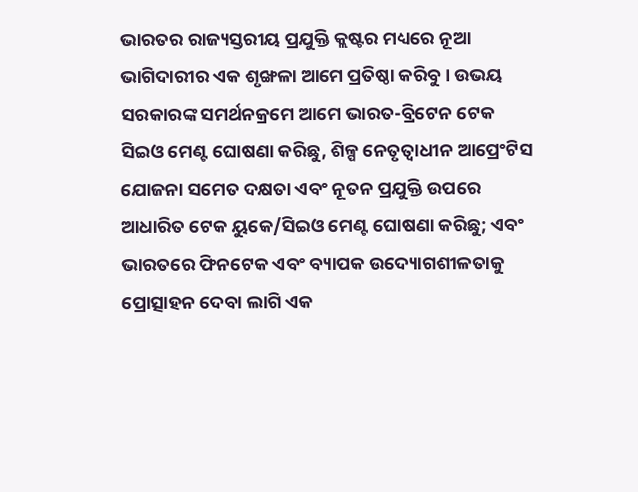ଭାରତର ରାଜ୍ୟସ୍ତରୀୟ ପ୍ରଯୁକ୍ତି କ୍ଲଷ୍ଟର ମଧ୍ୟରେ ନୂଆ ଭାଗିଦାରୀର ଏକ ଶୃଙ୍ଖଳା ଆମେ ପ୍ରତିଷ୍ଠା କରିବୁ । ଉଭୟ ସରକାରଙ୍କ ସମର୍ଥନକ୍ରମେ ଆମେ ଭାରତ-ବ୍ରିଟେନ ଟେକ ସିଇଓ ମେଣ୍ଟ ଘୋଷଣା କରିଛୁ, ଶିଳ୍ପ ନେତୃତ୍ୱାଧୀନ ଆପ୍ରେଂଟିସ ଯୋଜନା ସମେତ ଦକ୍ଷତା ଏବଂ ନୂତନ ପ୍ରଯୁକ୍ତି ଉପରେ ଆଧାରିତ ଟେକ ୟୁକେ/ସିଇଓ ମେଣ୍ଟ ଘୋଷଣା କରିଛୁ; ଏବଂ ଭାରତରେ ଫିନଟେକ ଏବଂ ବ୍ୟାପକ ଉଦ୍ୟୋଗଶୀଳତାକୁ ପ୍ରୋତ୍ସାହନ ଦେବା ଲାଗି ଏକ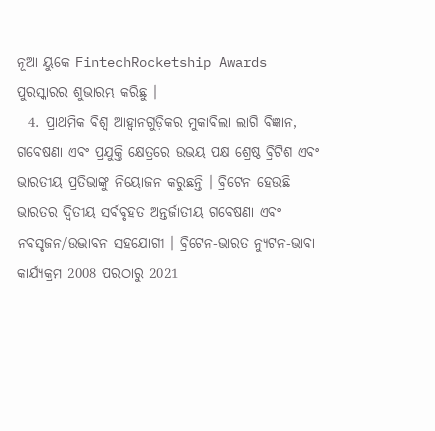ନୂଆ ୟୁକେ FintechRocketship Awards ପୁରସ୍କାରର ଶୁଭାରମ୍ଭ କରିଛୁ ।
  4. ପ୍ରାଥମିକ ବିଶ୍ୱ ଆହ୍ୱାନଗୁଡ଼ିକର ମୁକାବିଲା ଲାଗି ବିଜ୍ଞାନ, ଗବେଷଣା ଏବଂ ପ୍ରଯୁକ୍ତି କ୍ଷେତ୍ରରେ ଉଭୟ ପକ୍ଷ ଶ୍ରେଷ୍ଠ ବ୍ରିଟିଶ ଏବଂ ଭାରତୀୟ ପ୍ରତିଭାଙ୍କୁ ନିୟୋଜନ କରୁଛନ୍ତି । ବ୍ରିଟେନ ହେଉଛି ଭାରତର ଦ୍ୱିତୀୟ ସର୍ବବୃହତ ଅନ୍ତର୍ଜାତୀୟ ଗବେଷଣା ଏବଂ ନବସୃଜନ/ଉଦ୍ଭାବନ ସହଯୋଗୀ । ବ୍ରିଟେନ-ଭାରତ ନ୍ୟୁଟନ-ଭାବା କାର୍ଯ୍ୟକ୍ରମ 2008 ପରଠାରୁ 2021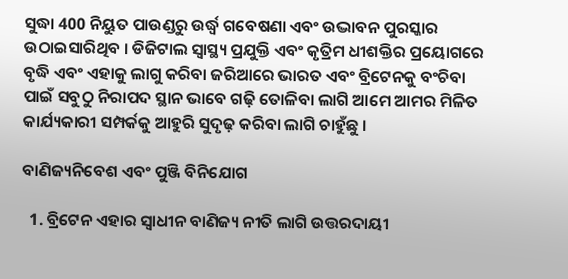ସୁଦ୍ଧା 400 ନିୟୁତ ପାଉଣ୍ଡରୁ ଉର୍ଦ୍ଧ୍ଵ ଗବେଷଣା ଏବଂ ଉଦ୍ଭାବନ ପୁରସ୍କାର ଉଠାଇସାରିଥିବ । ଡିଜିଟାଲ ସ୍ୱାସ୍ଥ୍ୟ ପ୍ରଯୁକ୍ତି ଏବଂ କୃତ୍ରିମ ଧୀଶକ୍ତିର ପ୍ରୟୋଗରେ ବୃଦ୍ଧି ଏବଂ ଏହାକୁ ଲାଗୁ କରିବା ଜରିଆରେ ଭାରତ ଏବଂ ବ୍ରିଟେନକୁ ବଂଚିବା ପାଇଁ ସବୁଠୁ ନିରାପଦ ସ୍ଥାନ ଭାବେ ଗଢ଼ି ତୋଳିବା ଲାଗି ଆମେ ଆମର ମିଳିତ କାର୍ଯ୍ୟକାରୀ ସମ୍ପର୍କକୁ ଆହୁରି ସୁଦୃଢ଼ କରିବା ଲାଗି ଚାହୁଁଛୁ ।

ବାଣିଜ୍ୟନିବେଶ ଏବଂ ପୁଞ୍ଜି ବିନିଯୋଗ

  1. ବ୍ରିଟେନ ଏହାର ସ୍ୱାଧୀନ ବାଣିଜ୍ୟ ନୀତି ଲାଗି ଉତ୍ତରଦାୟୀ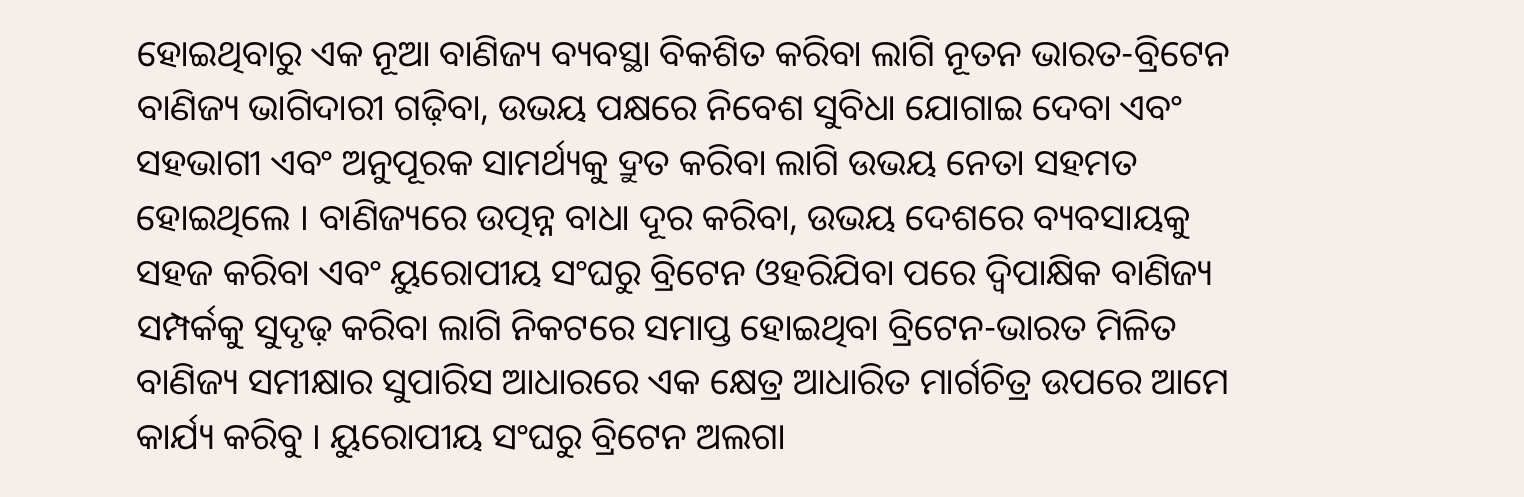ହୋଇଥିବାରୁ ଏକ ନୂଆ ବାଣିଜ୍ୟ ବ୍ୟବସ୍ଥା ବିକଶିତ କରିବା ଲାଗି ନୂତନ ଭାରତ-ବ୍ରିଟେନ ବାଣିଜ୍ୟ ଭାଗିଦାରୀ ଗଢ଼ିବା, ଉଭୟ ପକ୍ଷରେ ନିବେଶ ସୁବିଧା ଯୋଗାଇ ଦେବା ଏବଂ ସହଭାଗୀ ଏବଂ ଅନୁପୂରକ ସାମର୍ଥ୍ୟକୁ ଦ୍ରୁତ କରିବା ଲାଗି ଉଭୟ ନେତା ସହମତ ହୋଇଥିଲେ । ବାଣିଜ୍ୟରେ ଉତ୍ପନ୍ନ ବାଧା ଦୂର କରିବା, ଉଭୟ ଦେଶରେ ବ୍ୟବସାୟକୁ ସହଜ କରିବା ଏବଂ ୟୁରୋପୀୟ ସଂଘରୁ ବ୍ରିଟେନ ଓହରିଯିବା ପରେ ଦ୍ୱିପାକ୍ଷିକ ବାଣିଜ୍ୟ ସମ୍ପର୍କକୁ ସୁଦୃଢ଼ କରିବା ଲାଗି ନିକଟରେ ସମାପ୍ତ ହୋଇଥିବା ବ୍ରିଟେନ-ଭାରତ ମିଳିତ ବାଣିଜ୍ୟ ସମୀକ୍ଷାର ସୁପାରିସ ଆଧାରରେ ଏକ କ୍ଷେତ୍ର ଆଧାରିତ ମାର୍ଗଚିତ୍ର ଉପରେ ଆମେ କାର୍ଯ୍ୟ କରିବୁ । ୟୁରୋପୀୟ ସଂଘରୁ ବ୍ରିଟେନ ଅଲଗା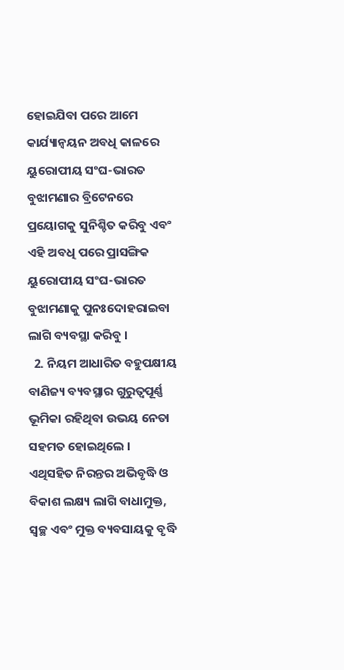ହୋଇଯିବା ପରେ ଆମେ କାର୍ଯ୍ୟାନ୍ୱୟନ ଅବଧି କାଳରେ ୟୁରୋପୀୟ ସଂଘ-ଭାରତ ବୁଝାମଣାର ବ୍ରିଟେନରେ ପ୍ରୟୋଗକୁ ସୁନିଶ୍ଚିତ କରିବୁ ଏବଂ ଏହି ଅବଧି ପରେ ପ୍ରାସଙ୍ଗିକ ୟୁରୋପୀୟ ସଂଘ-ଭାରତ ବୁଝାମଣାକୁ ପୁନଃଦୋହରାଇବା ଲାଗି ବ୍ୟବସ୍ଥା କରିବୁ ।
  2. ନିୟମ ଆଧାରିତ ବହୁପକ୍ଷୀୟ ବାଣିଜ୍ୟ ବ୍ୟବସ୍ଥାର ଗୁରୁତ୍ୱପୂର୍ଣ୍ଣ ଭୂମିକା ରହିଥିବା ଉଭୟ ନେତା ସହମତ ହୋଇଥିଲେ । ଏଥିସହିତ ନିରନ୍ତର ଅଭିବୃଦ୍ଧି ଓ ବିକାଶ ଲକ୍ଷ୍ୟ ଲାଗି ବାଧାମୁକ୍ତ, ସ୍ୱଚ୍ଛ ଏବଂ ମୁକ୍ତ ବ୍ୟବସାୟକୁ ବୃଦ୍ଧି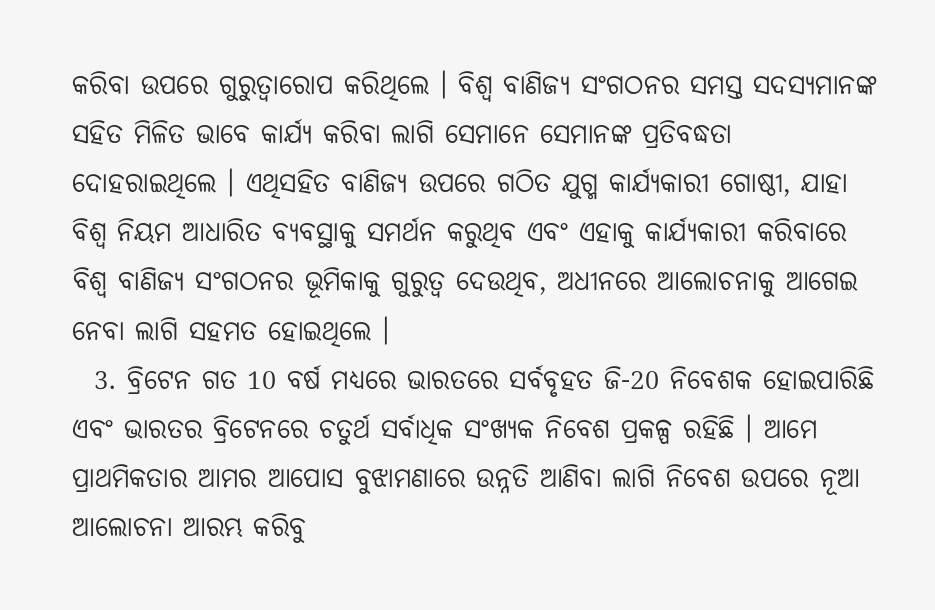କରିବା ଉପରେ ଗୁରୁତ୍ୱାରୋପ କରିଥିଲେ । ବିଶ୍ୱ ବାଣିଜ୍ୟ ସଂଗଠନର ସମସ୍ତ ସଦସ୍ୟମାନଙ୍କ ସହିତ ମିଳିତ ଭାବେ କାର୍ଯ୍ୟ କରିବା ଲାଗି ସେମାନେ ସେମାନଙ୍କ ପ୍ରତିବଦ୍ଧତା ଦୋହରାଇଥିଲେ । ଏଥିସହିତ ବାଣିଜ୍ୟ ଉପରେ ଗଠିତ ଯୁଗ୍ମ କାର୍ଯ୍ୟକାରୀ ଗୋଷ୍ଠୀ, ଯାହା ବିଶ୍ୱ ନିୟମ ଆଧାରିତ ବ୍ୟବସ୍ଥାକୁ ସମର୍ଥନ କରୁଥିବ ଏବଂ ଏହାକୁ କାର୍ଯ୍ୟକାରୀ କରିବାରେ ବିଶ୍ୱ ବାଣିଜ୍ୟ ସଂଗଠନର ଭୂମିକାକୁ ଗୁରୁତ୍ୱ ଦେଉଥିବ, ଅଧୀନରେ ଆଲୋଚନାକୁ ଆଗେଇ ନେବା ଲାଗି ସହମତ ହୋଇଥିଲେ ।
  3. ବ୍ରିଟେନ ଗତ 10 ବର୍ଷ ମଧ୍ୟରେ ଭାରତରେ ସର୍ବବୃହତ ଜି-20 ନିବେଶକ ହୋଇପାରିଛି ଏବଂ ଭାରତର ବ୍ରିଟେନରେ ଚତୁର୍ଥ ସର୍ବାଧିକ ସଂଖ୍ୟକ ନିବେଶ ପ୍ରକଳ୍ପ ରହିଛି । ଆମେ ପ୍ରାଥମିକତାର ଆମର ଆପୋସ ବୁଝାମଣାରେ ଉନ୍ନତି ଆଣିବା ଲାଗି ନିବେଶ ଉପରେ ନୂଆ ଆଲୋଚନା ଆରମ୍ଭ କରିବୁ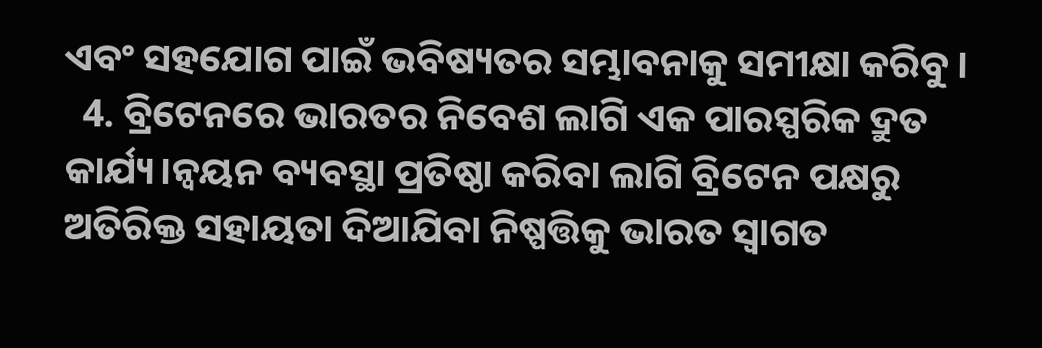ଏବଂ ସହଯୋଗ ପାଇଁ ଭବିଷ୍ୟତର ସମ୍ଭାବନାକୁ ସମୀକ୍ଷା କରିବୁ ।
  4. ବ୍ରିଟେନରେ ଭାରତର ନିବେଶ ଲାଗି ଏକ ପାରସ୍ପରିକ ଦ୍ରୁତ କାର୍ଯ୍ୟ।ନ୍ୱୟନ ବ୍ୟବସ୍ଥା ପ୍ରତିଷ୍ଠା କରିବା ଲାଗି ବ୍ରିଟେନ ପକ୍ଷରୁ ଅତିରିକ୍ତ ସହାୟତା ଦିଆଯିବା ନିଷ୍ପତ୍ତିକୁ ଭାରତ ସ୍ୱାଗତ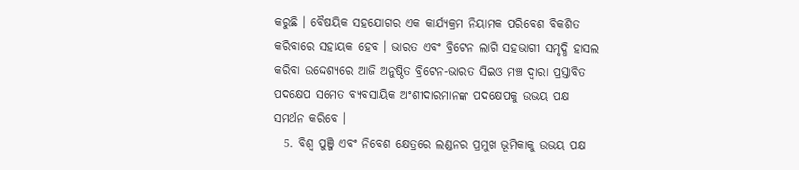କରୁଛି । ବୈଷୟିକ ସହଯୋଗର ଏକ କାର୍ଯ୍ୟକ୍ରମ ନିୟାମକ ପରିବେଶ ବିକଶିତ କରିବାରେ ସହାୟକ ହେବ । ଭାରତ ଏବଂ ବ୍ରିଟେନ ଲାଗି ସହଭାଗୀ ସମୃଦ୍ଧି ହାସଲ କରିବା ଉଦ୍ଦେଶ୍ୟରେ ଆଜି ଅନୁଷ୍ଠିତ ବ୍ରିଟେନ-ଭାରତ ସିଇଓ ମଞ୍ଚ ଦ୍ୱାରା ପ୍ରସ୍ତାବିତ ପଦକ୍ଷେପ ସମେତ ବ୍ୟବସାୟିକ ଅଂଶୀଦାରମାନଙ୍କ ପଦକ୍ଷେପକୁ ଉଭୟ ପକ୍ଷ ସମର୍ଥନ କରିବେ ।
  5. ବିଶ୍ୱ ପୁଞ୍ଜି ଏବଂ ନିବେଶ କ୍ଷେତ୍ରରେ ଲଣ୍ଡନର ପ୍ରମୁଖ ଭୂମିକାକୁ ଉଭୟ ପକ୍ଷ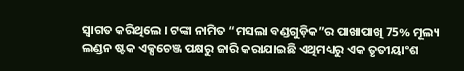ସ୍ୱାଗତ କରିଥିଲେ । ଟଙ୍କା ନାମିତ “ମସଲା ବଣ୍ଡଗୁଡ଼ିକ”ର ପାଖାପାଖି 75% ମୂଲ୍ୟ ଲଣ୍ଡନ ଷ୍ଟକ ଏକ୍ସଚେଞ୍ଜ ପକ୍ଷରୁ ଜାରି କରାଯାଇଛି ଏଥିମଧ୍ୟରୁ ଏକ ତୃତୀୟାଂଶ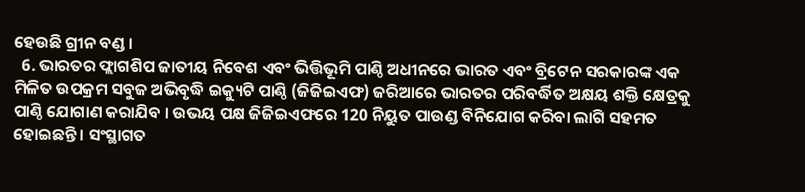ହେଉଛି ଗ୍ରୀନ ବଣ୍ଡ ।
  6. ଭାରତର ଫ୍ଲାଗଶିପ ଜାତୀୟ ନିବେଶ ଏବଂ ଭିତ୍ତିଭୂମି ପାଣ୍ଠି ଅଧୀନରେ ଭାରତ ଏବଂ ବ୍ରିଟେନ ସରକାରଙ୍କ ଏକ ମିଳିତ ଉପକ୍ରମ ସବୁଜ ଅଭିବୃଦ୍ଧି ଇକ୍ୟୁଟି ପାଣ୍ଠି (ଜିଜିଇଏଫ) ଜରିଆରେ ଭାରତର ପରିବର୍ଦ୍ଧିତ ଅକ୍ଷୟ ଶକ୍ତି କ୍ଷେତ୍ରକୁ ପାଣ୍ଠି ଯୋଗାଣ କରାଯିବ । ଉଭୟ ପକ୍ଷ ଜିଜିଇଏଫରେ 120 ନିୟୁତ ପାଉଣ୍ଡ ବିନିଯୋଗ କରିବା ଲାଗି ସହମତ ହୋଇଛନ୍ତି । ସଂସ୍ଥାଗତ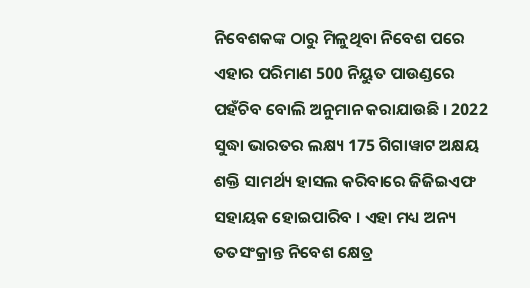ନିବେଶକଙ୍କ ଠାରୁ ମିଳୁଥିବା ନିବେଶ ପରେ ଏହାର ପରିମାଣ 500 ନିୟୁତ ପାଉଣ୍ଡରେ ପହଁଚିବ ବୋଲି ଅନୁମାନ କରାଯାଉଛି । 2022 ସୁଦ୍ଧା ଭାରତର ଲକ୍ଷ୍ୟ 175 ଗିଗାୱାଟ ଅକ୍ଷୟ ଶକ୍ତି ସାମର୍ଥ୍ୟ ହାସଲ କରିବାରେ ଜିଜିଇଏଫ ସହାୟକ ହୋଇପାରିବ । ଏହା ମଧ୍ୟ ଅନ୍ୟ ତତସଂକ୍ରାନ୍ତ ନିବେଶ କ୍ଷେତ୍ର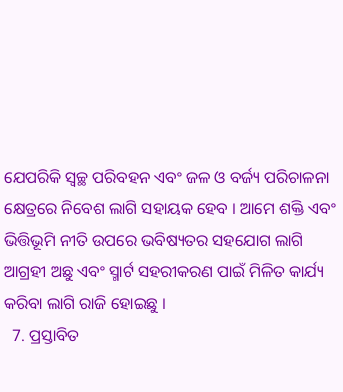ଯେପରିକି ସ୍ୱଚ୍ଛ ପରିବହନ ଏବଂ ଜଳ ଓ ବର୍ଜ୍ୟ ପରିଚାଳନା କ୍ଷେତ୍ରରେ ନିବେଶ ଲାଗି ସହାୟକ ହେବ । ଆମେ ଶକ୍ତି ଏବଂ ଭିତ୍ତିଭୂମି ନୀତି ଉପରେ ଭବିଷ୍ୟତର ସହଯୋଗ ଲାଗି ଆଗ୍ରହୀ ଅଛୁ ଏବଂ ସ୍ମାର୍ଟ ସହରୀକରଣ ପାଇଁ ମିଳିତ କାର୍ଯ୍ୟ କରିବା ଲାଗି ରାଜି ହୋଇଛୁ ।
  7. ପ୍ରସ୍ତାବିତ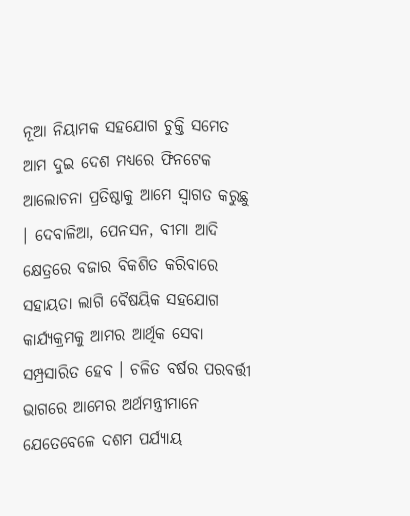ନୂଆ ନିୟାମକ ସହଯୋଗ ଚୁକ୍ତି ସମେତ ଆମ ଦୁଇ ଦେଶ ମଧ୍ୟରେ ଫିନଟେକ ଆଲୋଚନା ପ୍ରତିଷ୍ଠାକୁ ଆମେ ସ୍ୱାଗତ କରୁଛୁ । ଦେବାଳିଆ, ପେନସନ, ବୀମା ଆଦି କ୍ଷେତ୍ରରେ ବଜାର ବିକଶିତ କରିବାରେ ସହାୟତା ଲାଗି ବୈଷୟିକ ସହଯୋଗ କାର୍ଯ୍ୟକ୍ରମକୁ ଆମର ଆର୍ଥିକ ସେବା ସମ୍ପ୍ରସାରିତ ହେବ । ଚଳିତ ବର୍ଷର ପରବର୍ତ୍ତୀ ଭାଗରେ ଆମେର ଅର୍ଥମନ୍ତ୍ରୀମାନେ ଯେତେବେଳେ ଦଶମ ପର୍ଯ୍ୟାୟ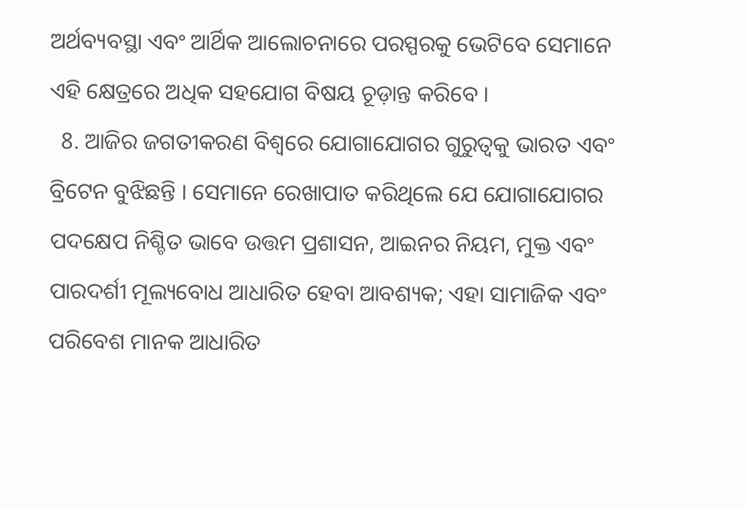ଅର୍ଥବ୍ୟବସ୍ଥା ଏବଂ ଆର୍ଥିକ ଆଲୋଚନାରେ ପରସ୍ପରକୁ ଭେଟିବେ ସେମାନେ ଏହି କ୍ଷେତ୍ରରେ ଅଧିକ ସହଯୋଗ ବିଷୟ ଚୂଡ଼ାନ୍ତ କରିବେ ।
  8. ଆଜିର ଜଗତୀକରଣ ବିଶ୍ୱରେ ଯୋଗାଯୋଗର ଗୁରୁତ୍ୱକୁ ଭାରତ ଏବଂ ବ୍ରିଟେନ ବୁଝିଛନ୍ତି । ସେମାନେ ରେଖାପାତ କରିଥିଲେ ଯେ ଯୋଗାଯୋଗର ପଦକ୍ଷେପ ନିଶ୍ଚିତ ଭାବେ ଉତ୍ତମ ପ୍ରଶାସନ, ଆଇନର ନିୟମ, ମୁକ୍ତ ଏବଂ ପାରଦର୍ଶୀ ମୂଲ୍ୟବୋଧ ଆଧାରିତ ହେବା ଆବଶ୍ୟକ; ଏହା ସାମାଜିକ ଏବଂ ପରିବେଶ ମାନକ ଆଧାରିତ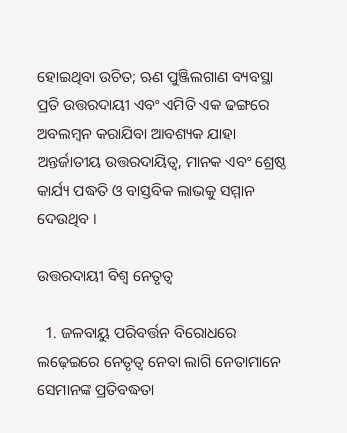ହୋଇଥିବା ଉଚିତ; ଋଣ ପୁଞ୍ଜିଲଗାଣ ବ୍ୟବସ୍ଥା ପ୍ରତି ଉତ୍ତରଦାୟୀ ଏବଂ ଏମିତି ଏକ ଢଙ୍ଗରେ ଅବଲମ୍ବନ କରାଯିବା ଆବଶ୍ୟକ ଯାହା ଅନ୍ତର୍ଜାତୀୟ ଉତ୍ତରଦାୟିତ୍ୱ, ମାନକ ଏବଂ ଶ୍ରେଷ୍ଠ କାର୍ଯ୍ୟ ପଦ୍ଧତି ଓ ବାସ୍ତବିକ ଲାଭକୁ ସମ୍ମାନ ଦେଉଥିବ ।

ଉତ୍ତରଦାୟୀ ବିଶ୍ୱ ନେତୃତ୍ୱ

  1. ଜଳବାୟୁ ପରିବର୍ତ୍ତନ ବିରୋଧରେ ଲଢ଼େଇରେ ନେତୃତ୍ୱ ନେବା ଲାଗି ନେତାମାନେ ସେମାନଙ୍କ ପ୍ରତିବଦ୍ଧତା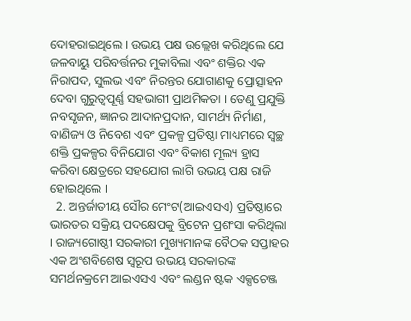ଦୋହରାଇଥିଲେ । ଉଭୟ ପକ୍ଷ ଉଲ୍ଲେଖ କରିଥିଲେ ଯେ ଜଳବାୟୁ ପରିବର୍ତ୍ତନର ମୁକାବିଲା ଏବଂ ଶକ୍ତିର ଏକ ନିରାପଦ, ସୁଲଭ ଏବଂ ନିରନ୍ତର ଯୋଗାଣକୁ ପ୍ରୋତ୍ସାହନ ଦେବା ଗୁରୁତ୍ୱପୂର୍ଣ୍ଣ ସହଭାଗୀ ପ୍ରାଥମିକତା । ତେଣୁ ପ୍ରଯୁକ୍ତି ନବସୃଜନ, ଜ୍ଞାନର ଆଦାନପ୍ରଦାନ, ସାମର୍ଥ୍ୟ ନିର୍ମାଣ, ବାଣିଜ୍ୟ ଓ ନିବେଶ ଏବଂ ପ୍ରକଳ୍ପ ପ୍ରତିଷ୍ଠା ମାଧ୍ୟମରେ ସ୍ୱଚ୍ଛ ଶକ୍ତି ପ୍ରକଳ୍ପର ବିନିଯୋଗ ଏବଂ ବିକାଶ ମୂଲ୍ୟ ହ୍ରାସ କରିବା କ୍ଷେତ୍ରରେ ସହଯୋଗ ଲାଗି ଉଭୟ ପକ୍ଷ ରାଜି ହୋଇଥିଲେ ।
  2. ଅନ୍ତର୍ଜାତୀୟ ସୌର ମେଂଟ(ଆଇଏସଏ) ପ୍ରତିଷ୍ଠାରେ ଭାରତର ସକ୍ରିୟ ପଦକ୍ଷେପକୁ ବ୍ରିଟେନ ପ୍ରଶଂସା କରିଥିଲା । ରାଜ୍ୟଗୋଷ୍ଠୀ ସରକାରୀ ମୁଖ୍ୟମାନଙ୍କ ବୈଠକ ସପ୍ତାହର ଏକ ଅଂଶବିଶେଷ ସ୍ୱରୂପ ଉଭୟ ସରକାରଙ୍କ ସମର୍ଥନକ୍ରମେ ଆଇଏସଏ ଏବଂ ଲଣ୍ଡନ ଷ୍ଟକ ଏକ୍ସଚେଞ୍ଜ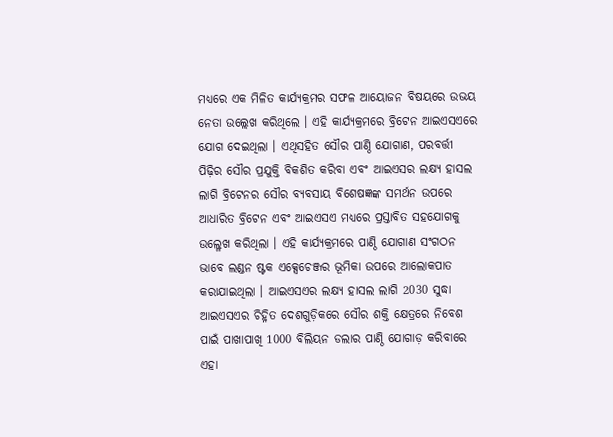ମଧ୍ୟରେ ଏକ ମିଳିତ କାର୍ଯ୍ୟକ୍ରମର ସଫଳ ଆୟୋଜନ ବିଷୟରେ ଉଭୟ ନେତା ଉଲ୍ଲେଖ କରିଥିଲେ । ଏହି କାର୍ଯ୍ୟକ୍ରମରେ ବ୍ରିଟେନ ଆଇଏସଏରେ ଯୋଗ ଦେଇଥିଲା । ଏଥିସହିତ ସୌର ପାଣ୍ଠି ଯୋଗାଣ, ପରବର୍ତ୍ତୀ ପିଢ଼ିର ସୌର ପ୍ରଯୁକ୍ତି ବିକଶିତ କରିବା ଏବଂ ଆଇଏସର ଲକ୍ଷ୍ୟ ହାସଲ ଲାଗି ବ୍ରିଟେନର ସୌର ବ୍ୟବସାୟ ବିଶେଷଜ୍ଞଙ୍କ ସମର୍ଥନ ଉପରେ ଆଧାରିତ ବ୍ରିଟେନ ଏବଂ ଆଇଏସଏ ମଧ୍ୟରେ ପ୍ରସ୍ତାବିତ ସହଯୋଗକୁ ଉଲ୍ଳେଖ କରିଥିଲା । ଏହି କାର୍ଯ୍ୟକ୍ରମରେ ପାଣ୍ଠି ଯୋଗାଣ ସଂଗଠନ ଭାବେ ଲଣ୍ଡନ ଷ୍ଟକ ଏକ୍ସେଚେଞ୍ଜର ଭୂମିକା ଉପରେ ଆଲୋକପାତ କରାଯାଇଥିଲା । ଆଇଏସଏର ଲକ୍ଷ୍ୟ ହାସଲ ଲାଗି 2030 ସୁଦ୍ଧା ଆଇଏସଏର ଚିହ୍ନିତ ଦେଶଗୁଡ଼ିକରେ ସୌର ଶକ୍ତି କ୍ଷେତ୍ରରେ ନିବେଶ ପାଇଁ ପାଖାପାଖି 1000 ବିଲିୟନ ଡଲାର ପାଣ୍ଠି ଯୋଗାଡ଼ କରିବାରେ ଏହା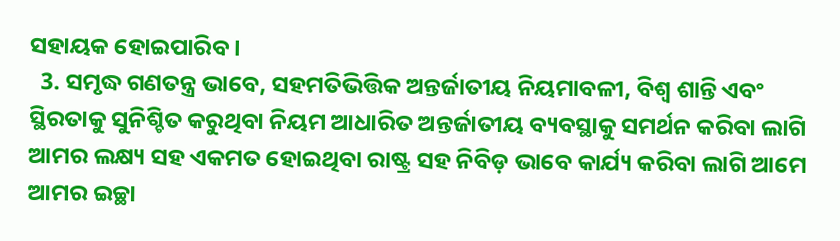ସହାୟକ ହୋଇପାରିବ ।
  3. ସମୃଦ୍ଧ ଗଣତନ୍ତ୍ର ଭାବେ, ସହମତିଭିତ୍ତିକ ଅନ୍ତର୍ଜାତୀୟ ନିୟମାବଳୀ, ବିଶ୍ୱ ଶାନ୍ତି ଏବଂ ସ୍ଥିରତାକୁ ସୁନିଶ୍ଚିତ କରୁଥିବା ନିୟମ ଆଧାରିତ ଅନ୍ତର୍ଜାତୀୟ ବ୍ୟବସ୍ଥାକୁ ସମର୍ଥନ କରିବା ଲାଗି ଆମର ଲକ୍ଷ୍ୟ ସହ ଏକମତ ହୋଇଥିବା ରାଷ୍ଟ୍ର ସହ ନିବିଡ଼ ଭାବେ କାର୍ଯ୍ୟ କରିବା ଲାଗି ଆମେ ଆମର ଇଚ୍ଛା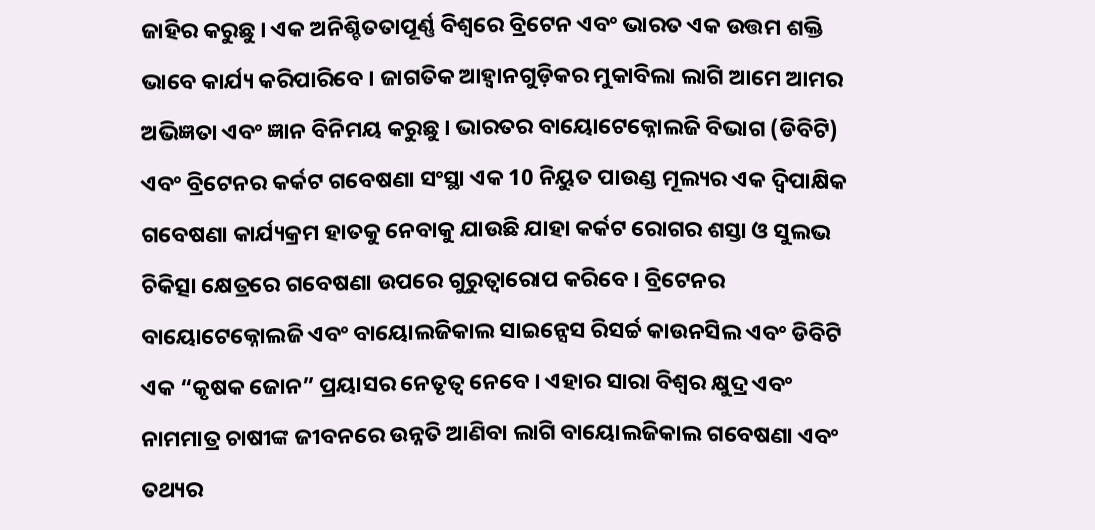ଜାହିର କରୁଛୁ । ଏକ ଅନିଶ୍ଚିତତାପୂର୍ଣ୍ଣ ବିଶ୍ୱରେ ବ୍ରିଟେନ ଏବଂ ଭାରତ ଏକ ଉତ୍ତମ ଶକ୍ତି ଭାବେ କାର୍ଯ୍ୟ କରିପାରିବେ । ଜାଗତିକ ଆହ୍ୱାନଗୁଡ଼ିକର ମୁକାବିଲା ଲାଗି ଆମେ ଆମର ଅଭିଜ୍ଞତା ଏବଂ ଜ୍ଞାନ ବିନିମୟ କରୁଛୁ । ଭାରତର ବାୟୋଟେକ୍ନୋଲଜି ବିଭାଗ (ଡିବିଟି) ଏବଂ ବ୍ରିଟେନର କର୍କଟ ଗବେଷଣା ସଂସ୍ଥା ଏକ 10 ନିୟୁତ ପାଉଣ୍ଡ ମୂଲ୍ୟର ଏକ ଦ୍ୱିପାକ୍ଷିକ ଗବେଷଣା କାର୍ଯ୍ୟକ୍ରମ ହାତକୁ ନେବାକୁ ଯାଉଛି ଯାହା କର୍କଟ ରୋଗର ଶସ୍ତା ଓ ସୁଲଭ ଚିକିତ୍ସା କ୍ଷେତ୍ରରେ ଗବେଷଣା ଉପରେ ଗୁରୁତ୍ୱାରୋପ କରିବେ । ବ୍ରିଟେନର ବାୟୋଟେକ୍ନୋଲଜି ଏବଂ ବାୟୋଲଜିକାଲ ସାଇନ୍ସେସ ରିସର୍ଚ୍ଚ କାଉନସିଲ ଏବଂ ଡିବିଟି ଏକ “କୃଷକ ଜୋନ” ପ୍ରୟାସର ନେତୃତ୍ୱ ନେବେ । ଏହାର ସାରା ବିଶ୍ୱର କ୍ଷୁଦ୍ର ଏବଂ ନାମମାତ୍ର ଚାଷୀଙ୍କ ଜୀବନରେ ଉନ୍ନତି ଆଣିବା ଲାଗି ବାୟୋଲଜିକାଲ ଗବେଷଣା ଏବଂ ତଥ୍ୟର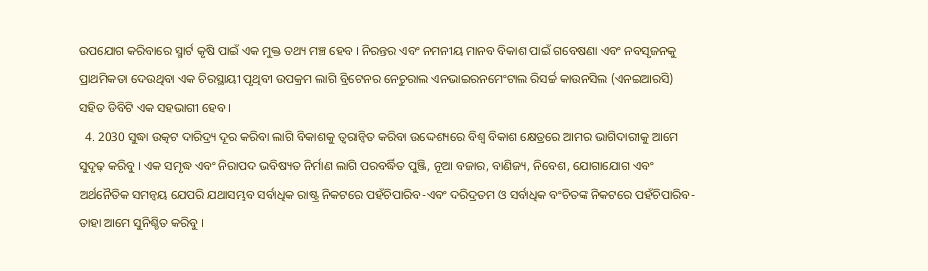ଉପଯୋଗ କରିବାରେ ସ୍ମାର୍ଟ କୃଷି ପାଇଁ ଏକ ମୁକ୍ତ ତଥ୍ୟ ମଞ୍ଚ ହେବ । ନିରନ୍ତର ଏବଂ ନମନୀୟ ମାନବ ବିକାଶ ପାଇଁ ଗବେଷଣା ଏବଂ ନବସୃଜନକୁ ପ୍ରାଥମିକତା ଦେଉଥିବା ଏକ ଚିରସ୍ଥାୟୀ ପୃଥିବୀ ଉପକ୍ରମ ଲାଗି ବ୍ରିଟେନର ନେଚୁରାଲ ଏନଭାଇରନମେଂଟାଲ ରିସର୍ଚ୍ଚ କାଉନସିଲ (ଏନଇଆରସି) ସହିତ ଡିବିଟି ଏକ ସହଭାଗୀ ହେବ ।
  4. 2030 ସୁଦ୍ଧା ଉତ୍କଟ ଦାରିଦ୍ର୍ୟ ଦୂର କରିବା ଲାଗି ବିକାଶକୁ ତ୍ୱରାନ୍ୱିତ କରିବା ଉଦ୍ଦେଶ୍ୟରେ ବିଶ୍ୱ ବିକାଶ କ୍ଷେତ୍ରରେ ଆମର ଭାଗିଦାରୀକୁ ଆମେ ସୁଦୃଢ଼ କରିବୁ । ଏକ ସମୃଦ୍ଧ ଏବଂ ନିରାପଦ ଭବିଷ୍ୟତ ନିର୍ମାଣ ଲାଗି ପରବର୍ଦ୍ଧିତ ପୁଞ୍ଜି, ନୂଆ ବଜାର, ବାଣିଜ୍ୟ, ନିବେଶ, ଯୋଗାଯୋଗ ଏବଂ ଅର୍ଥନୈତିକ ସମନ୍ୱୟ ଯେପରି ଯଥାସମ୍ଭବ ସର୍ବାଧିକ ରାଷ୍ଟ୍ର ନିକଟରେ ପହଁଚିପାରିବ-ଏବଂ ଦରିଦ୍ରତମ ଓ ସର୍ବାଧିକ ବଂଚିତଙ୍କ ନିକଟରେ ପହଁଚିପାରିବ- ତାହା ଆମେ ସୁନିଶ୍ଚିତ କରିବୁ ।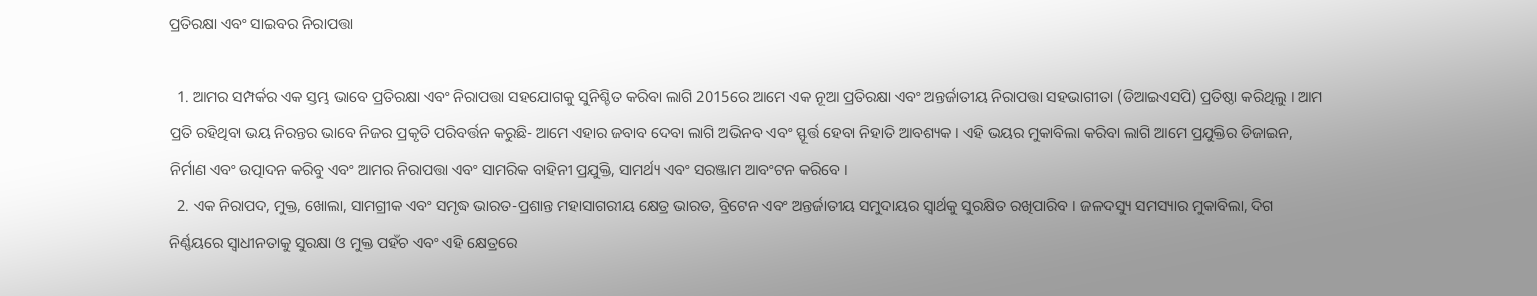ପ୍ରତିରକ୍ଷା ଏବଂ ସାଇବର ନିରାପତ୍ତା

  1. ଆମର ସମ୍ପର୍କର ଏକ ସ୍ତମ୍ଭ ଭାବେ ପ୍ରତିରକ୍ଷା ଏବଂ ନିରାପତ୍ତା ସହଯୋଗକୁ ସୁନିଶ୍ଚିତ କରିବା ଲାଗି 2015ରେ ଆମେ ଏକ ନୂଆ ପ୍ରତିରକ୍ଷା ଏବଂ ଅନ୍ତର୍ଜାତୀୟ ନିରାପତ୍ତା ସହଭାଗୀତା (ଡିଆଇଏସପି) ପ୍ରତିଷ୍ଠା କରିଥିଲୁ । ଆମ ପ୍ରତି ରହିଥିବା ଭୟ ନିରନ୍ତର ଭାବେ ନିଜର ପ୍ରକୃତି ପରିବର୍ତ୍ତନ କରୁଛି- ଆମେ ଏହାର ଜବାବ ଦେବା ଲାଗି ଅଭିନବ ଏବଂ ସ୍ଫୂର୍ତ୍ତ ହେବା ନିହାତି ଆବଶ୍ୟକ । ଏହି ଭୟର ମୁକାବିଲା କରିବା ଲାଗି ଆମେ ପ୍ରଯୁକ୍ତିର ଡିଜାଇନ, ନିର୍ମାଣ ଏବଂ ଉତ୍ପାଦନ କରିବୁ ଏବଂ ଆମର ନିରାପତ୍ତା ଏବଂ ସାମରିକ ବାହିନୀ ପ୍ରଯୁକ୍ତି, ସାମର୍ଥ୍ୟ ଏବଂ ସରଞ୍ଜାମ ଆବଂଟନ କରିବେ ।
  2. ଏକ ନିରାପଦ, ମୁକ୍ତ, ଖୋଲା, ସାମଗ୍ରୀକ ଏବଂ ସମୃଦ୍ଧ ଭାରତ-ପ୍ରଶାନ୍ତ ମହାସାଗରୀୟ କ୍ଷେତ୍ର ଭାରତ, ବ୍ରିଟେନ ଏବଂ ଅନ୍ତର୍ଜାତୀୟ ସମୁଦାୟର ସ୍ୱାର୍ଥକୁ ସୁରକ୍ଷିତ ରଖିପାରିବ । ଜଳଦସ୍ୟୁ ସମସ୍ୟାର ମୁକାବିଲା, ଦିଗ ନିର୍ଣ୍ଣୟରେ ସ୍ୱାଧୀନତାକୁ ସୁରକ୍ଷା ଓ ମୁକ୍ତ ପହଁଚ ଏବଂ ଏହି କ୍ଷେତ୍ରରେ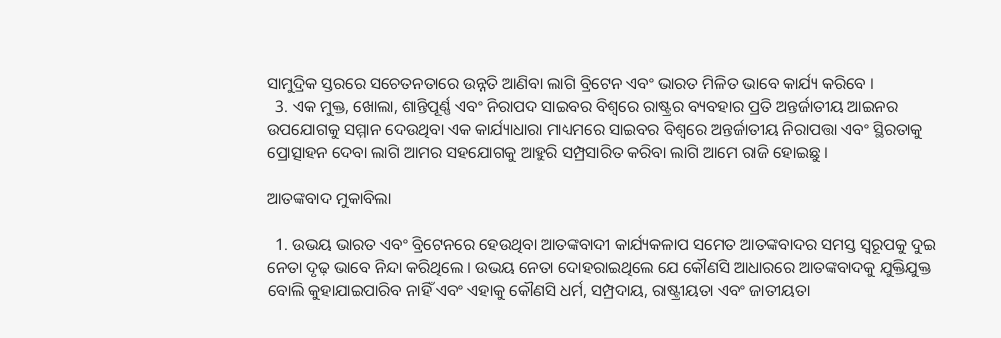ସାମୁଦ୍ରିକ ସ୍ତରରେ ସଚେତନତାରେ ଉନ୍ନତି ଆଣିବା ଲାଗି ବ୍ରିଟେନ ଏବଂ ଭାରତ ମିଳିତ ଭାବେ କାର୍ଯ୍ୟ କରିବେ ।
  3. ଏକ ମୁକ୍ତ, ଖୋଲା, ଶାନ୍ତିପୂର୍ଣ୍ଣ ଏବଂ ନିରାପଦ ସାଇବର ବିଶ୍ୱରେ ରାଷ୍ଟ୍ରର ବ୍ୟବହାର ପ୍ରତି ଅନ୍ତର୍ଜାତୀୟ ଆଇନର ଉପଯୋଗକୁ ସମ୍ମାନ ଦେଉଥିବା ଏକ କାର୍ଯ୍ୟାଧାରା ମାଧ୍ୟମରେ ସାଇବର ବିଶ୍ୱରେ ଅନ୍ତର୍ଜାତୀୟ ନିରାପତ୍ତା ଏବଂ ସ୍ଥିରତାକୁ ପ୍ରୋତ୍ସାହନ ଦେବା ଲାଗି ଆମର ସହଯୋଗକୁ ଆହୁରି ସମ୍ପ୍ରସାରିତ କରିବା ଲାଗି ଆମେ ରାଜି ହୋଇଛୁ ।

ଆତଙ୍କବାଦ ମୁକାବିଲା

  1. ଉଭୟ ଭାରତ ଏବଂ ବ୍ରିଟେନରେ ହେଉଥିବା ଆତଙ୍କବାଦୀ କାର୍ଯ୍ୟକଳାପ ସମେତ ଆତଙ୍କବାଦର ସମସ୍ତ ସ୍ୱରୂପକୁ ଦୁଇ ନେତା ଦୃଢ଼ ଭାବେ ନିନ୍ଦା କରିଥିଲେ । ଉଭୟ ନେତା ଦୋହରାଇଥିଲେ ଯେ କୌଣସି ଆଧାରରେ ଆତଙ୍କବାଦକୁ ଯୁକ୍ତିଯୁକ୍ତ ବୋଲି କୁହାଯାଇପାରିବ ନାହିଁ ଏବଂ ଏହାକୁ କୌଣସି ଧର୍ମ, ସମ୍ପ୍ରଦାୟ, ରାଷ୍ଟ୍ରୀୟତା ଏବଂ ଜାତୀୟତା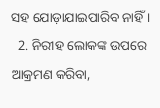ସହ ଯୋଡ଼ାଯାଇପାରିବ ନାହିଁ ।
  2. ନିରୀହ ଲୋକଙ୍କ ଉପରେ ଆକ୍ରମଣ କରିବା,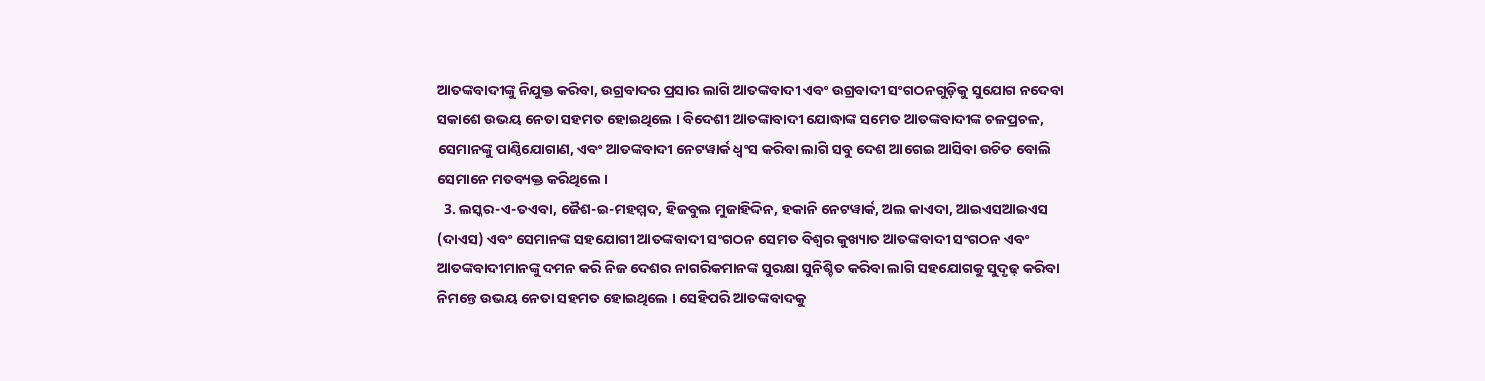ଆତଙ୍କବାଦୀଙ୍କୁ ନିଯୁକ୍ତ କରିବା, ଉଗ୍ରବାଦର ପ୍ରସାର ଲାଗି ଆତଙ୍କବାଦୀ ଏବଂ ଉଗ୍ରବାଦୀ ସଂଗଠନଗୁଡ଼ିକୁ ସୁଯୋଗ ନଦେବା ସକାଶେ ଉଭୟ ନେତା ସହମତ ହୋଇଥିଲେ । ବିଦେଶୀ ଆତଙ୍କାବାଦୀ ଯୋଦ୍ଧାଙ୍କ ସମେତ ଆତଙ୍କବାଦୀଙ୍କ ଚଳପ୍ରଚଳ, ସେମାନଙ୍କୁ ପାଣ୍ଠିଯୋଗାଣ, ଏବଂ ଆତଙ୍କବାଦୀ ନେଟୱାର୍କ ଧ୍ୱଂସ କରିବା ଲାଗି ସବୁ ଦେଶ ଆଗେଇ ଆସିବା ଉଚିତ ବୋଲି ସେମାନେ ମତବ୍ୟକ୍ତ କରିଥିଲେ ।
  3. ଲସ୍କର-ଏ-ତଏବା, ଜୈଶ-ଇ-ମହମ୍ମଦ, ହିଜବୁଲ ମୁଜାହିଦ୍ଦିନ, ହକାନି ନେଟୱାର୍କ, ଅଲ କାଏଦା, ଆଇଏସଆଇଏସ (ଦାଏସ) ଏବଂ ସେମାନଙ୍କ ସହଯୋଗୀ ଆତଙ୍କବାଦୀ ସଂଗଠନ ସେମତ ବିଶ୍ୱର କୁଖ୍ୟାତ ଆତଙ୍କବାଦୀ ସଂଗଠନ ଏବଂ ଆତଙ୍କବାଦୀମାନଙ୍କୁ ଦମନ କରି ନିଜ ଦେଶର ନାଗରିକମାନଙ୍କ ସୁରକ୍ଷା ସୁନିଶ୍ଚିତ କରିବା ଲାଗି ସହଯୋଗକୁ ସୁଦୃଢ଼ କରିବା ନିମନ୍ତେ ଉଭୟ ନେତା ସହମତ ହୋଇଥିଲେ । ସେହିପରି ଆତଙ୍କବାଦକୁ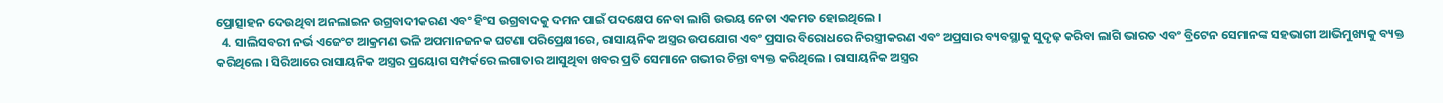ପ୍ରୋତ୍ସାହନ ଦେଉଥିବା ଅନଲାଇନ ଉଗ୍ରବାଦୀକରଣ ଏବଂ ହିଂସ ଉଗ୍ରବାଦକୁ ଦମନ ପାଇଁ ପଦକ୍ଷେପ ନେବା ଲାଗି ଉଭୟ ନେତା ଏକମତ ହୋଇଥିଲେ ।
  4. ସାଲିସବରୀ ନର୍ଭ ଏଜେଂଟ ଆକ୍ରମଣ ଭଳି ଅପମାନଜନକ ଘଟଣା ପରିପ୍ରେକ୍ଷୀରେ, ରାସାୟନିକ ଅସ୍ତ୍ରର ଉପଯୋଗ ଏବଂ ପ୍ରସାର ବିରୋଧରେ ନିରସ୍ତ୍ରୀକରଣ ଏବଂ ଅପ୍ରସାର ବ୍ୟବସ୍ଥାକୁ ସୁଦୃଢ଼ କରିବା ଲାଗି ଭାରତ ଏବଂ ବ୍ରିଟେନ ସେମାନଙ୍କ ସହଭାଗୀ ଆଭିମୁଖ୍ୟକୁ ବ୍ୟକ୍ତ କରିଥିଲେ । ସିରିଆରେ ରାସାୟନିକ ଅସ୍ତ୍ରର ପ୍ରୟୋଗ ସମ୍ପର୍କରେ ଲଗାତାର ଆସୁଥିବା ଖବର ପ୍ରତି ସେମାନେ ଗଭୀର ଚିନ୍ତା ବ୍ୟକ୍ତ କରିଥିଲେ । ରାସାୟନିକ ଅସ୍ତ୍ରର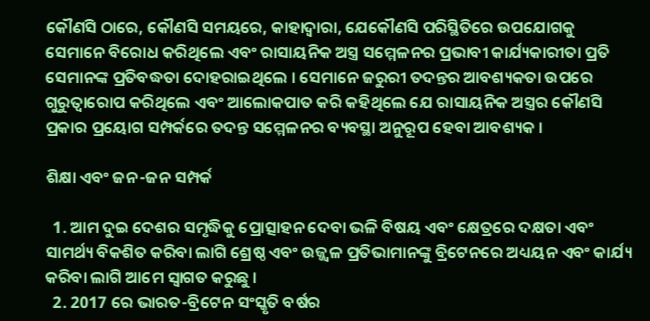କୌଣସି ଠାରେ, କୌଣସି ସମୟରେ, କାହାଦ୍ୱାରା, ଯେକୌଣସି ପରିସ୍ଥିତିରେ ଉପଯୋଗକୁ ସେମାନେ ବିରୋଧ କରିଥିଲେ ଏବଂ ରାସାୟନିକ ଅସ୍ତ୍ର ସମ୍ମେଳନର ପ୍ରଭାବୀ କାର୍ଯ୍ୟକାରୀତା ପ୍ରତି ସେମାନଙ୍କ ପ୍ରତିବଦ୍ଧତା ଦୋହରାଇଥିଲେ । ସେମାନେ ଜରୁରୀ ତଦନ୍ତର ଆବଶ୍ୟକତା ଉପରେ ଗୁରୁତ୍ୱାରୋପ କରିଥିଲେ ଏବଂ ଆଲୋକପାତ କରି କହିଥିଲେ ଯେ ରାସାୟନିକ ଅସ୍ତ୍ରର କୌଣସି ପ୍ରକାର ପ୍ରୟୋଗ ସମ୍ପର୍କରେ ତଦନ୍ତ ସମ୍ମେଳନର ବ୍ୟବସ୍ଥା ଅନୁରୂପ ହେବା ଆବଶ୍ୟକ ।

ଶିକ୍ଷା ଏବଂ ଜନ-ଜନ ସମ୍ପର୍କ

  1. ଆମ ଦୁଇ ଦେଶର ସମୃଦ୍ଧିକୁ ପ୍ରୋତ୍ସାହନ ଦେବା ଭଳି ବିଷୟ ଏବଂ କ୍ଷେତ୍ରରେ ଦକ୍ଷତା ଏବଂ ସାମର୍ଥ୍ୟ ବିକଶିତ କରିବା ଲାଗି ଶ୍ରେଷ୍ଠ ଏବଂ ଉଜ୍ଜ୍ୱଳ ପ୍ରତିଭାମାନଙ୍କୁ ବ୍ରିଟେନରେ ଅଧ୍ୟୟନ ଏବଂ କାର୍ଯ୍ୟ କରିବା ଲାଗି ଆମେ ସ୍ୱାଗତ କରୁଛୁ ।
  2. 2017 ରେ ଭାରତ-ବ୍ରିଟେନ ସଂସ୍କୃତି ବର୍ଷର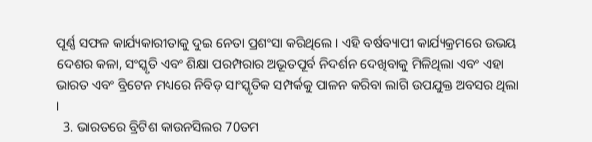ପୂର୍ଣ୍ଣ ସଫଳ କାର୍ଯ୍ୟକାରୀତାକୁ ଦୁଇ ନେତା ପ୍ରଶଂସା କରିଥିଲେ । ଏହି ବର୍ଷବ୍ୟାପୀ କାର୍ଯ୍ୟକ୍ରମରେ ଉଭୟ ଦେଶର କଳା, ସଂସ୍କୃତି ଏବଂ ଶିକ୍ଷା ପରମ୍ପରାର ଅଭୂତପୂର୍ବ ନିଦର୍ଶନ ଦେଖିବାକୁ ମିଳିଥିଲା ଏବଂ ଏହା ଭାରତ ଏବଂ ବ୍ରିଟେନ ମଧ୍ୟରେ ନିବିଡ଼ ସାଂସ୍କୃତିକ ସମ୍ପର୍କକୁ ପାଳନ କରିବା ଲାଗି ଉପଯୁକ୍ତ ଅବସର ଥିଲା ।
  3. ଭାରତରେ ବ୍ରିଟିଶ କାଉନସିଲର 70ତମ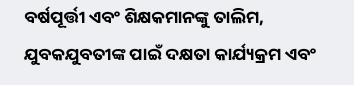ବର୍ଷପୂର୍ତ୍ତୀ ଏବଂ ଶିକ୍ଷକମାନଙ୍କୁ ତାଲିମ, ଯୁବକଯୁବତୀଙ୍କ ପାଇଁ ଦକ୍ଷତା କାର୍ଯ୍ୟକ୍ରମ ଏବଂ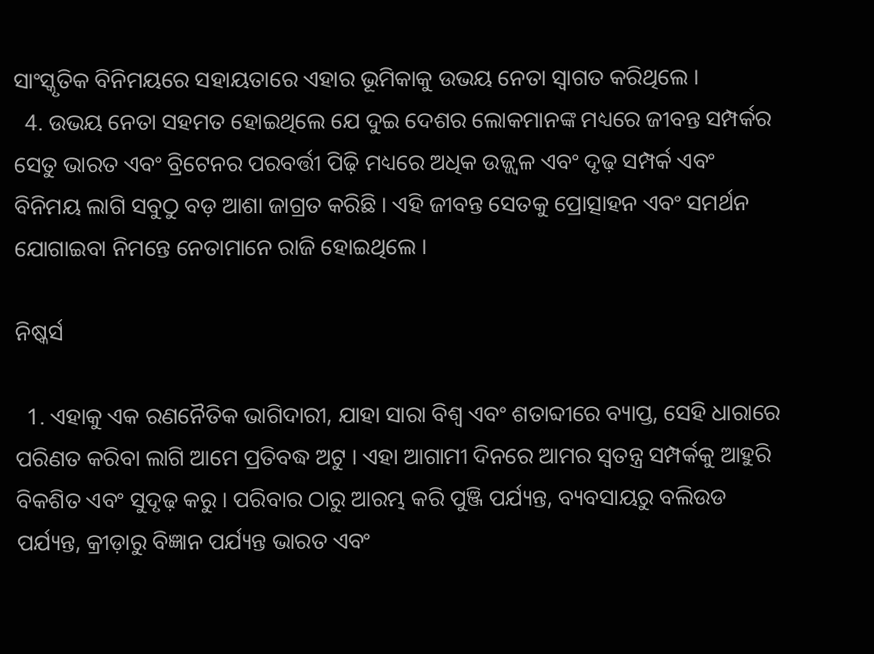ସାଂସ୍କୃତିକ ବିନିମୟରେ ସହାୟତାରେ ଏହାର ଭୂମିକାକୁ ଉଭୟ ନେତା ସ୍ୱାଗତ କରିଥିଲେ ।
  4. ଉଭୟ ନେତା ସହମତ ହୋଇଥିଲେ ଯେ ଦୁଇ ଦେଶର ଲୋକମାନଙ୍କ ମଧ୍ୟରେ ଜୀବନ୍ତ ସମ୍ପର୍କର ସେତୁ ଭାରତ ଏବଂ ବ୍ରିଟେନର ପରବର୍ତ୍ତୀ ପିଢ଼ି ମଧ୍ୟରେ ଅଧିକ ଉଜ୍ଜ୍ୱଳ ଏବଂ ଦୃଢ଼ ସମ୍ପର୍କ ଏବଂ ବିନିମୟ ଲାଗି ସବୁଠୁ ବଡ଼ ଆଶା ଜାଗ୍ରତ କରିଛି । ଏହି ଜୀବନ୍ତ ସେତକୁ ପ୍ରୋତ୍ସାହନ ଏବଂ ସମର୍ଥନ ଯୋଗାଇବା ନିମନ୍ତେ ନେତାମାନେ ରାଜି ହୋଇଥିଲେ ।

ନିଷ୍କର୍ସ

  1. ଏହାକୁ ଏକ ରଣନୈତିକ ଭାଗିଦାରୀ, ଯାହା ସାରା ବିଶ୍ୱ ଏବଂ ଶତାବ୍ଦୀରେ ବ୍ୟାପ୍ତ, ସେହି ଧାରାରେ ପରିଣତ କରିବା ଲାଗି ଆମେ ପ୍ରତିବଦ୍ଧ ଅଟୁ । ଏହା ଆଗାମୀ ଦିନରେ ଆମର ସ୍ୱତନ୍ତ୍ର ସମ୍ପର୍କକୁ ଆହୁରି ବିକଶିତ ଏବଂ ସୁଦୃଢ଼ କରୁ । ପରିବାର ଠାରୁ ଆରମ୍ଭ କରି ପୁଞ୍ଜି ପର୍ଯ୍ୟନ୍ତ, ବ୍ୟବସାୟରୁ ବଲିଉଡ ପର୍ଯ୍ୟନ୍ତ, କ୍ରୀଡ଼ାରୁ ବିଜ୍ଞାନ ପର୍ଯ୍ୟନ୍ତ ଭାରତ ଏବଂ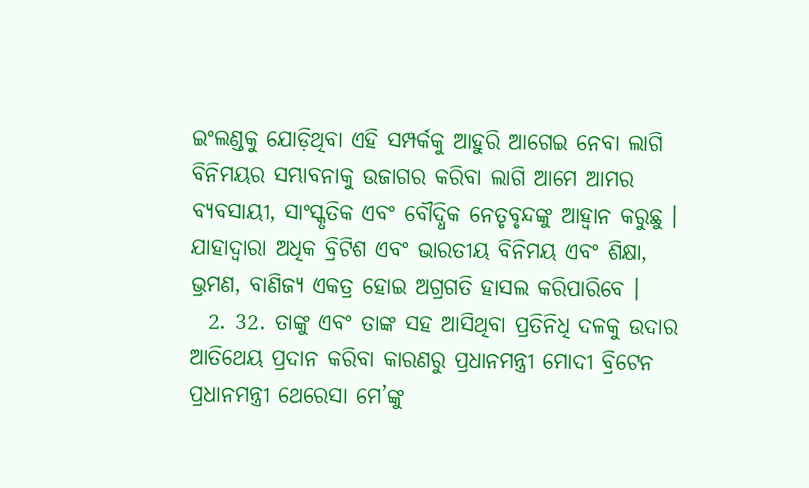ଇଂଲଣ୍ଡକୁ ଯୋଡ଼ିଥିବା ଏହି ସମ୍ପର୍କକୁ ଆହୁରି ଆଗେଇ ନେବା ଲାଗି ବିନିମୟର ସମ୍ଭାବନାକୁ ଉଜାଗର କରିବା ଲାଗି ଆମେ ଆମର ବ୍ୟବସାୟୀ, ସାଂସ୍କୃତିକ ଏବଂ ବୌଦ୍ଧିକ ନେତୃବୃନ୍ଦଙ୍କୁ ଆହ୍ୱାନ କରୁଛୁ । ଯାହାଦ୍ୱାରା ଅଧିକ ବ୍ରିଟିଶ ଏବଂ ଭାରତୀୟ ବିନିମୟ ଏବଂ ଶିକ୍ଷା, ଭ୍ରମଣ, ବାଣିଜ୍ୟ ଏକତ୍ର ହୋଇ ଅଗ୍ରଗତି ହାସଲ କରିପାରିବେ ।
  2. 32. ତାଙ୍କୁ ଏବଂ ତାଙ୍କ ସହ ଆସିଥିବା ପ୍ରତିନିଧି ଦଳକୁ ଉଦାର ଆତିଥେୟ ପ୍ରଦାନ କରିବା କାରଣରୁ ପ୍ରଧାନମନ୍ତ୍ରୀ ମୋଦୀ ବ୍ରିଟେନ ପ୍ରଧାନମନ୍ତ୍ରୀ ଥେରେସା ମେ’ଙ୍କୁ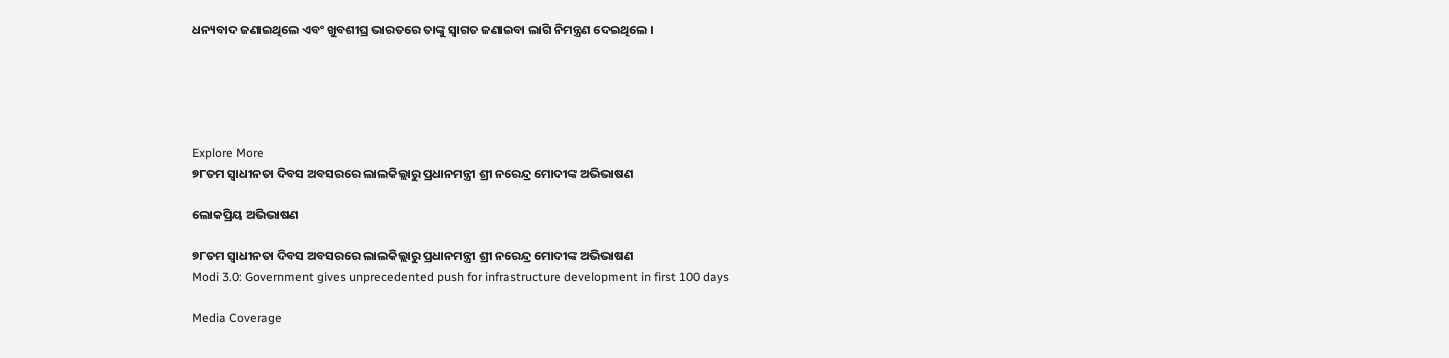ଧନ୍ୟବାଦ ଜଣାଇଥିଲେ ଏବଂ ଖୁବଶୀଘ୍ର ଭାରତରେ ତାଙ୍କୁ ସ୍ୱାଗତ ଜଣାଇବା ଲାଗି ନିମନ୍ତ୍ରଣ ଦେଇଥିଲେ ।





Explore More
୭୮ତମ ସ୍ୱାଧୀନତା ଦିବସ ଅବସରରେ ଲାଲକିଲ୍ଲାରୁ ପ୍ରଧାନମନ୍ତ୍ରୀ ଶ୍ରୀ ନରେନ୍ଦ୍ର ମୋଦୀଙ୍କ ଅଭିଭାଷଣ

ଲୋକପ୍ରିୟ ଅଭିଭାଷଣ

୭୮ତମ ସ୍ୱାଧୀନତା ଦିବସ ଅବସରରେ ଲାଲକିଲ୍ଲାରୁ ପ୍ରଧାନମନ୍ତ୍ରୀ ଶ୍ରୀ ନରେନ୍ଦ୍ର ମୋଦୀଙ୍କ ଅଭିଭାଷଣ
Modi 3.0: Government gives unprecedented push for infrastructure development in first 100 days

Media Coverage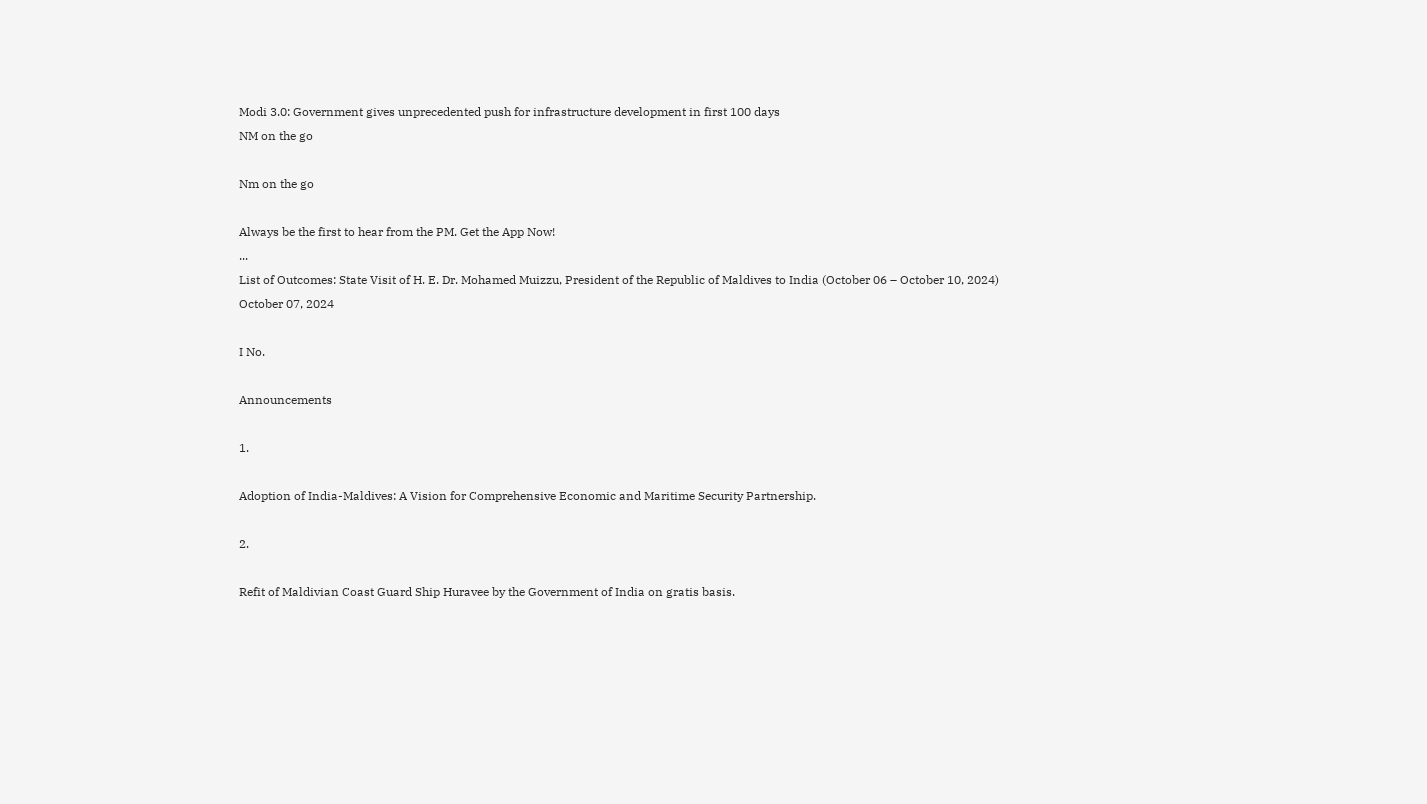Modi 3.0: Government gives unprecedented push for infrastructure development in first 100 days
NM on the go

Nm on the go

Always be the first to hear from the PM. Get the App Now!
...
List of Outcomes: State Visit of H. E. Dr. Mohamed Muizzu, President of the Republic of Maldives to India (October 06 – October 10, 2024)
October 07, 2024

I No.

Announcements

1.

Adoption of India-Maldives: A Vision for Comprehensive Economic and Maritime Security Partnership.

2.

Refit of Maldivian Coast Guard Ship Huravee by the Government of India on gratis basis.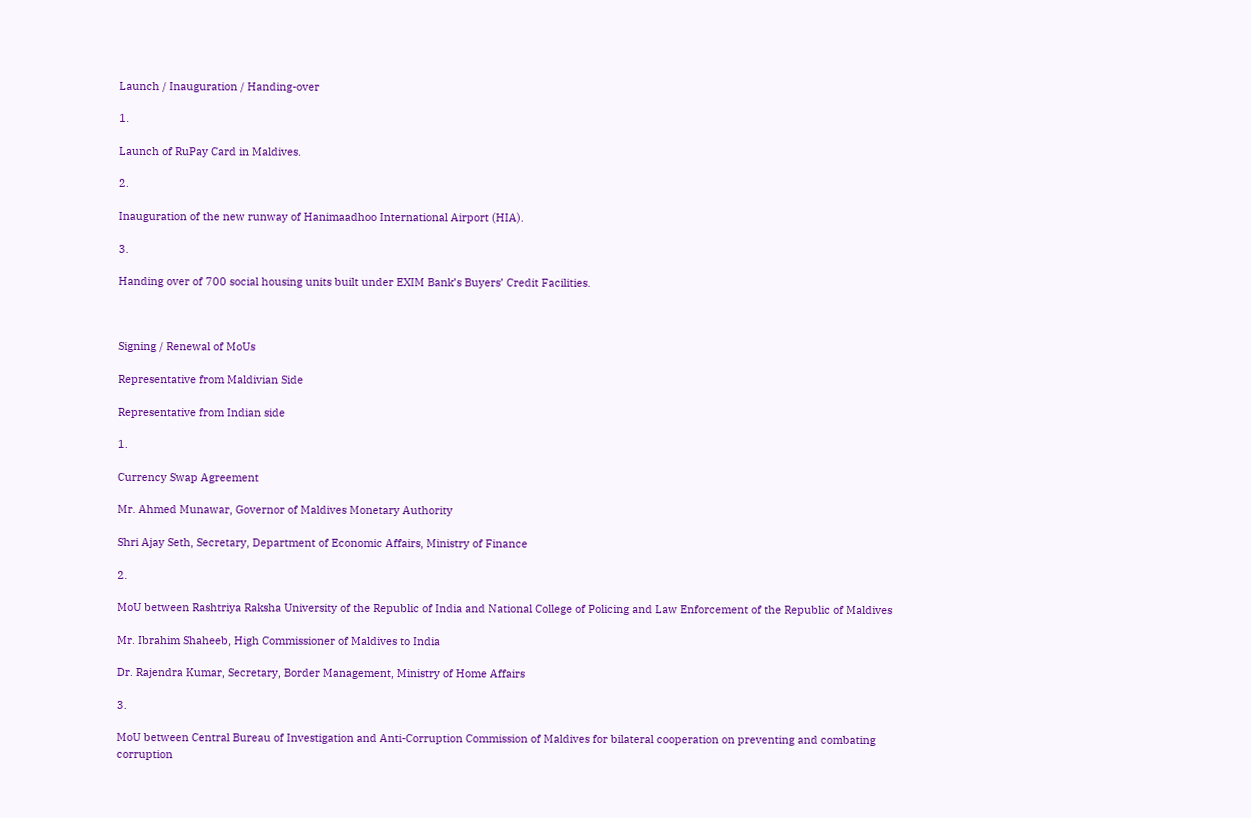Launch / Inauguration / Handing-over

1.

Launch of RuPay Card in Maldives.

2.

Inauguration of the new runway of Hanimaadhoo International Airport (HIA).

3.

Handing over of 700 social housing units built under EXIM Bank’s Buyers’ Credit Facilities.



Signing / Renewal of MoUs

Representative from Maldivian Side

Representative from Indian side

1.

Currency Swap Agreement

Mr. Ahmed Munawar, Governor of Maldives Monetary Authority

Shri Ajay Seth, Secretary, Department of Economic Affairs, Ministry of Finance

2.

MoU between Rashtriya Raksha University of the Republic of India and National College of Policing and Law Enforcement of the Republic of Maldives

Mr. Ibrahim Shaheeb, High Commissioner of Maldives to India

Dr. Rajendra Kumar, Secretary, Border Management, Ministry of Home Affairs

3.

MoU between Central Bureau of Investigation and Anti-Corruption Commission of Maldives for bilateral cooperation on preventing and combating corruption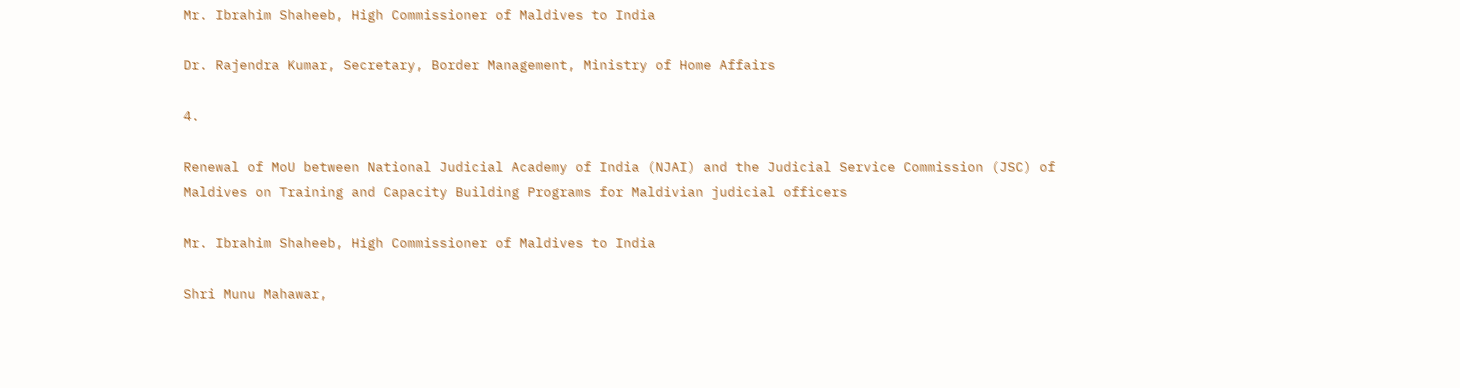Mr. Ibrahim Shaheeb, High Commissioner of Maldives to India

Dr. Rajendra Kumar, Secretary, Border Management, Ministry of Home Affairs

4.

Renewal of MoU between National Judicial Academy of India (NJAI) and the Judicial Service Commission (JSC) of Maldives on Training and Capacity Building Programs for Maldivian judicial officers

Mr. Ibrahim Shaheeb, High Commissioner of Maldives to India

Shri Munu Mahawar,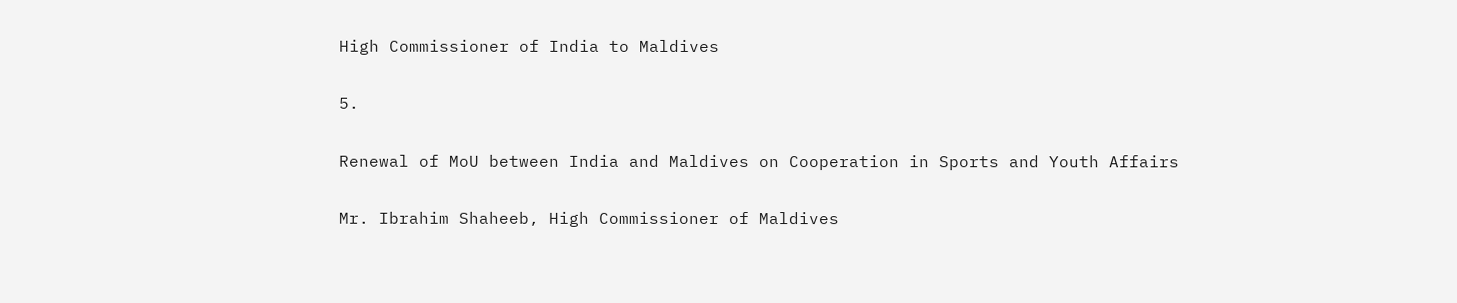High Commissioner of India to Maldives

5.

Renewal of MoU between India and Maldives on Cooperation in Sports and Youth Affairs

Mr. Ibrahim Shaheeb, High Commissioner of Maldives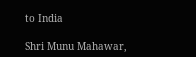to India

Shri Munu Mahawar,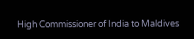High Commissioner of India to Maldives